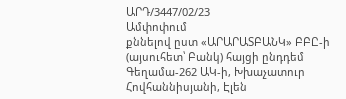ԱՐԴ/3447/02/23
Ամփոփում
քննելով ըստ «ԱՐԱՐԱՏԲԱՆԿ» ԲԲԸ-ի (այսուհետ՝ Բանկ) հայցի ընդդեմ Գեղամա-262 ԱԿ-ի, Խխաչատուր Հովհաննիսյանի, Էլեն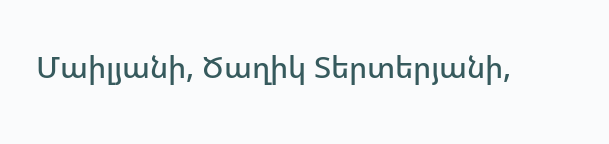Մաիլյանի, Ծաղիկ Տերտերյանի,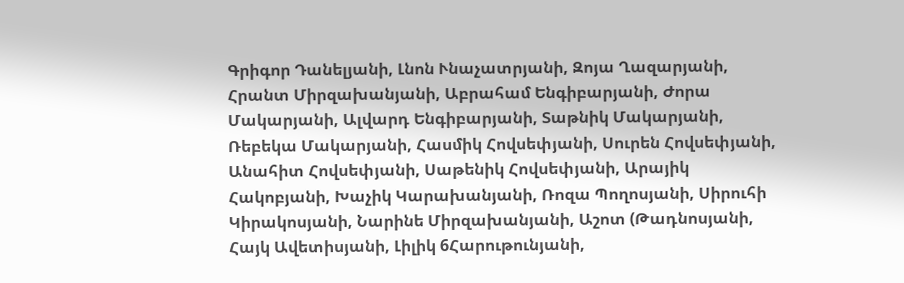Գրիգոր Դանելյանի, Լնոն Ւնաչատրյանի, Զոյա Ղազարյանի, Հրանտ Միրզախանյանի, Աբրահամ Ենգիբարյանի, Ժորա Մակարյանի, Ալվարդ Ենգիբարյանի, Տաթնիկ Մակարյանի, Ռեբեկա Մակարյանի, Հասմիկ Հովսեփյանի, Սուրեն Հովսեփյանի, Անահիտ Հովսեփյանի, Սաթենիկ Հովսեփյանի, Արայիկ Հակոբյանի, Խաչիկ Կարախանյանի, Ռոզա Պողոսյանի, Սիրուհի Կիրակոսյանի, Նարինե Միրզախանյանի, Աշոտ (Թադնոսյանի, Հայկ Ավետիսյանի, Լիլիկ 6Հարութունյանի,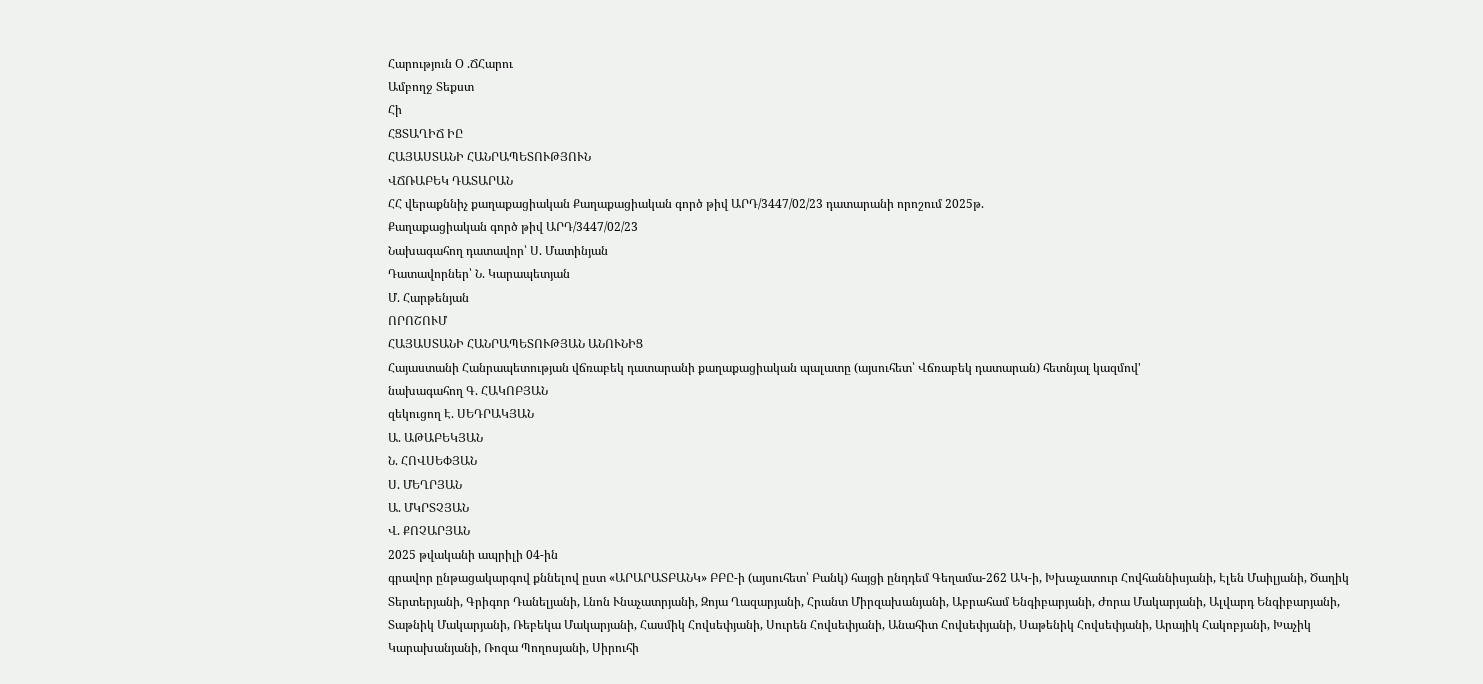Հարություն Օ .ՃՀարու
Ամբողջ Տեքստ
Հի
ՀՑՏԱՂԻՃ ԻԸ
ՀԱՅԱՍՏԱՆԻ ՀԱՆՐԱՊԵՏՈՒԹՅՈՒՆ
ՎՃՌԱԲԵԿ ԴԱՏԱՐԱՆ
ՀՀ վերաքննիչ քաղաքացիական Քաղաքացիական գործ թիվ ԱՐԴ/3447/02/23 դատարանի որոշում 2025թ.
Քաղաքացիական գործ թիվ ԱՐԴ/3447/02/23
Նախագահող դատավոր՝ Ս. Մատինյան
Դատավորներ՝ Ն. Կարապետյան
Մ. Հարթենյան
ՈՐՈՇՈՒՄ
ՀԱՅԱՍՏԱՆԻ ՀԱՆՐԱՊԵՏՈՒԹՅԱՆ ԱՆՈՒՆԻՑ
Հայաստանի Հանրապետության վճռաբեկ դատարանի քաղաքացիական պալատը (այսուհետ՝ Վճռաբեկ դատարան) հետնյալ կազմով'
նախագահող Գ. ՀԱԿՈԲՅԱՆ
զեկուցող Է. ՍԵԴՐԱԿՅԱՆ
Ա. ԱԹԱԲԵԿՅԱՆ
Ն. ՀՈՎՍԵՓՅԱՆ
Ս. ՄԵՂՐՅԱՆ
Ա. ՄԿՐՏՉՅԱՆ
Վ. ՔՈՉԱՐՅԱՆ
2025 թվականի ապրիլի 04-ին
գրավոր ընթացակարգով քննելով ըստ «ԱՐԱՐԱՏԲԱՆԿ» ԲԲԸ-ի (այսուհետ՝ Բանկ) հայցի ընդդեմ Գեղամա-262 ԱԿ-ի, Խխաչատուր Հովհաննիսյանի, Էլեն Մաիլյանի, Ծաղիկ Տերտերյանի, Գրիգոր Դանելյանի, Լնոն Ւնաչատրյանի, Զոյա Ղազարյանի, Հրանտ Միրզախանյանի, Աբրահամ Ենգիբարյանի, Ժորա Մակարյանի, Ալվարդ Ենգիբարյանի, Տաթնիկ Մակարյանի, Ռեբեկա Մակարյանի, Հասմիկ Հովսեփյանի, Սուրեն Հովսեփյանի, Անահիտ Հովսեփյանի, Սաթենիկ Հովսեփյանի, Արայիկ Հակոբյանի, Խաչիկ Կարախանյանի, Ռոզա Պողոսյանի, Սիրուհի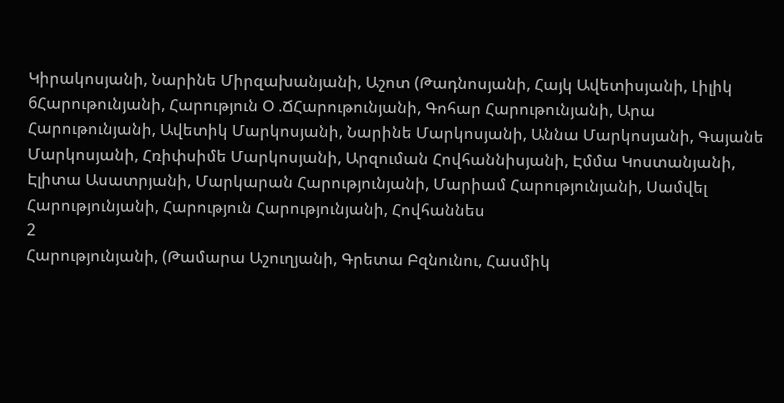Կիրակոսյանի, Նարինե Միրզախանյանի, Աշոտ (Թադնոսյանի, Հայկ Ավետիսյանի, Լիլիկ 6Հարութունյանի, Հարություն Օ .ՃՀարութունյանի, Գոհար Հարութունյանի, Արա Հարութունյանի, Ավետիկ Մարկոսյանի, Նարինե Մարկոսյանի, Աննա Մարկոսյանի, Գայանե Մարկոսյանի, Հռիփսիմե Մարկոսյանի, Արզուման Հովհաննիսյանի, Էմմա Կոստանյանի, Էլիտա Ասատրյանի, Մարկարան Հարությունյանի, Մարիամ Հարությունյանի, Սամվել Հարությունյանի, Հարություն Հարությունյանի, Հովհաննես
2
Հարությունյանի, (Թամարա Աշուղյանի, Գրետա Բզնունու, Հասմիկ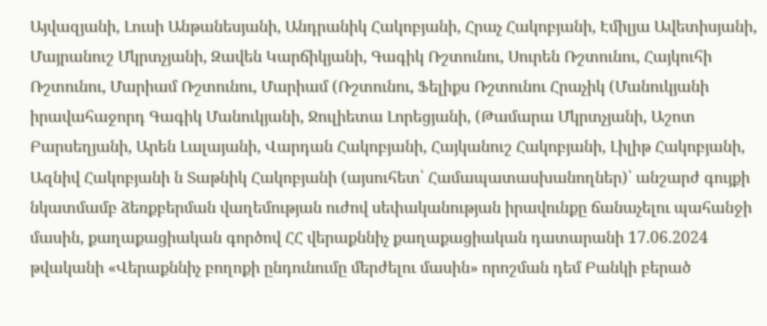Այվազյանի, Լուսի Անթանեսյանի, Անդրանիկ Հակոբյանի, Հրաչ Հակոբյանի, Էմիլյա Ավետիսյանի, Մայրանուշ Մկրտչյանի, Զավեն Կարճիկյանի, Գագիկ Ռշտունու, Սուրեն Ռշտունու, Հայկուհի Ռշտունու, Մարիամ Ռշտունու, Մարիամ (Ռշտունու, Ֆելիքս Ռշտունու Հրաչիկ (Մանուկյանի իրավահաջորդ Գագիկ Մանուկյանի, Ջուլիետա Լորեցյանի, (Թամարա Մկրտչյանի, Աշոտ Բարսեղյանի, Արեն Լալայանի, Վարդան Հակոբյանի, Հայկանուշ Հակոբյանի, Լիլիթ Հակոբյանի, Ազնիվ Հակոբյանի ն Տաթնիկ Հակոբյանի (այսուհետ՝ Համապատասխանողներ)՝ անշարժ գույքի նկատմամբ ձեռքբերման վաղեմության ուժով սեփականության իրավունքը ճանաչելու պահանջի մասին, քաղաքացիական գործով ՀՀ վերաքննիչ քաղաքացիական դատարանի 17.06.2024 թվականի «Վերաքննիչ բողոքի ընդունումը մերժելու մասին» որոշման դեմ Բանկի բերած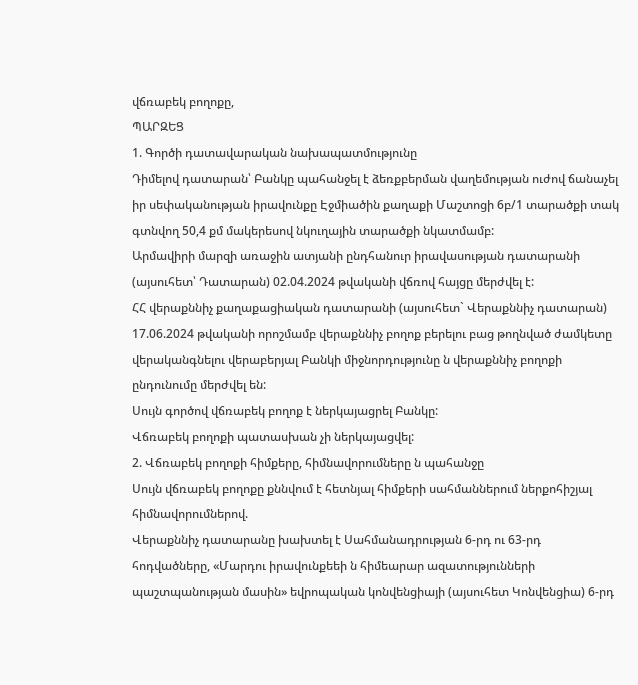վճռաբեկ բողոքը,
ՊԱՐԶԵՑ
1. Գործի դատավարական նախապատմությունը
Դիմելով դատարան՝ Բանկը պահանջել է ձեռքբերման վաղեմության ուժով ճանաչել իր սեփականության իրավունքը Էջմիածին քաղաքի Մաշտոցի 6բ/1 տարածքի տակ գտնվող 50,4 քմ մակերեսով նկուղային տարածքի նկատմամբ:
Արմավիրի մարզի առաջին ատյանի ընդհանուր իրավասության դատարանի (այսուհետ՝ Դատարան) 02.04.2024 թվականի վճռով հայցը մերժվել է:
ՀՀ վերաքննիչ քաղաքացիական դատարանի (այսուհետ` Վերաքննիչ դատարան) 17.06.2024 թվականի որոշմամբ վերաքննիչ բողոք բերելու բաց թողնված ժամկետը վերականգնելու վերաբերյալ Բանկի միջնորդությունը ն վերաքննիչ բողոքի ընդունումը մերժվել են:
Սույն գործով վճռաբեկ բողոք է ներկայացրել Բանկը:
Վճռաբեկ բողոքի պատասխան չի ներկայացվել:
2. Վճռաբեկ բողոքի հիմքերը, հիմնավորումները ն պահանջը
Սույն վճռաբեկ բողոքը քննվում է հետնյալ հիմքերի սահմաններում ներքոհիշյալ հիմնավորումներով.
Վերաքննիչ դատարանը խախտել է Սահմանադրության 6-րդ ու 63-րդ հոդվածները, «Մարդու իրավունքեեի ն հիմեարար ազատությունների պաշտպանության մասին» եվրոպական կոնվենցիայի (այսուհետ Կոնվենցիա) 6-րդ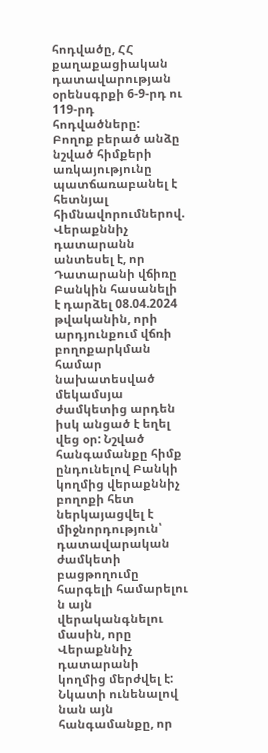հոդվածը, ՀՀ քաղաքացիական դատավարության օրենսգրքի 6-9-րդ ու 119-րդ հոդվածները:
Բողոք բերած անձը նշված հիմքերի առկայությունը պատճառաբանել է հետնյալ հիմնավորումներով.
Վերաքննիչ դատարանն անտեսել է, որ Դատարանի վճիռը Բանկին հասանելի է դարձել 08.04.2024 թվականին, որի արդյունքում վճռի բողոքարկման համար նախատեսված մեկամսյա ժամկետից արդեն իսկ անցած է եղել վեց օր: Նշված հանգամանքը հիմք ընդունելով Բանկի կողմից վերաքննիչ բողոքի հետ ներկայացվել է միջնորդություն՝ դատավարական ժամկետի բացթողումը հարգելի համարելու ն այն վերականգնելու մասին, որը Վերաքննիչ դատարանի կողմից մերժվել է: Նկատի ունենալով նան այն հանգամանքը, որ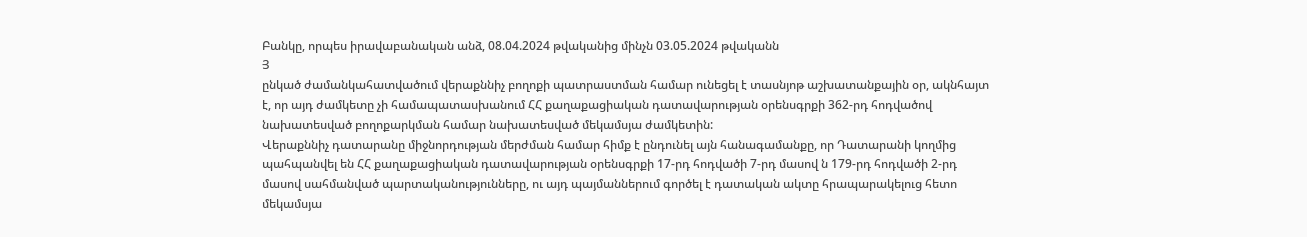Բանկը, որպես իրավաբանական անձ, 08.04.2024 թվականից մինչն 03.05.2024 թվականն
Յ
ընկած ժամանկահատվածում վերաքննիչ բողոքի պատրաստման համար ունեցել է տասնյոթ աշխատանքային օր, ակնհայտ է, որ այդ ժամկետը չի համապատասխանում ՀՀ քաղաքացիական դատավարության օրենսգրքի 362-րդ հոդվածով նախատեսված բողոքարկման համար նախատեսված մեկամսյա ժամկետին:
Վերաքննիչ դատարանը միջնորդության մերժման համար հիմք է ընդունել այն հանագամանքը, որ Դատարանի կողմից պահպանվել են ՀՀ քաղաքացիական դատավարության օրենսգրքի 17-րդ հոդվածի 7-րդ մասով ն 179-րդ հոդվածի 2-րդ մասով սահմանված պարտականությունները, ու այդ պայմաններում գործել է դատական ակտը հրապարակելուց հետո մեկամսյա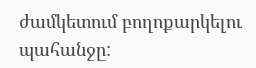ժամկետում բողոքարկելու պահանջը: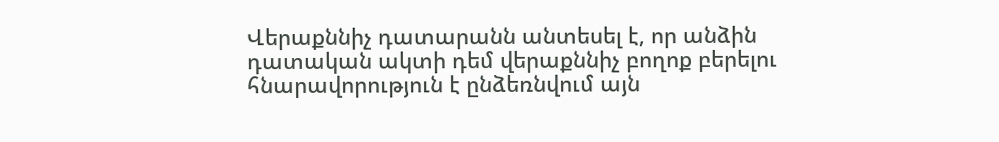Վերաքննիչ դատարանն անտեսել է, որ անձին դատական ակտի դեմ վերաքննիչ բողոք բերելու հնարավորություն է ընձեռնվում այն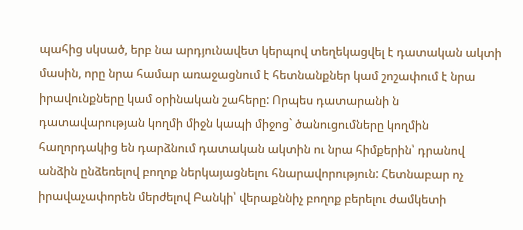պահից սկսած, երբ նա արդյունավետ կերպով տեղեկացվել է դատական ակտի մասին, որը նրա համար առաջացնում է հետնանքներ կամ շոշափում է նրա իրավունքները կամ օրինական շահերը: Որպես դատարանի ն դատավարության կողմի միջն կապի միջոց` ծանուցումները կողմին հաղորդակից են դարձնում դատական ակտին ու նրա հիմքերին՝ դրանով անձին ընձեռելով բողոք ներկայացնելու հնարավորություն: Հետնաբար ոչ իրավաչափորեն մերժելով Բանկի՝ վերաքննիչ բողոք բերելու ժամկետի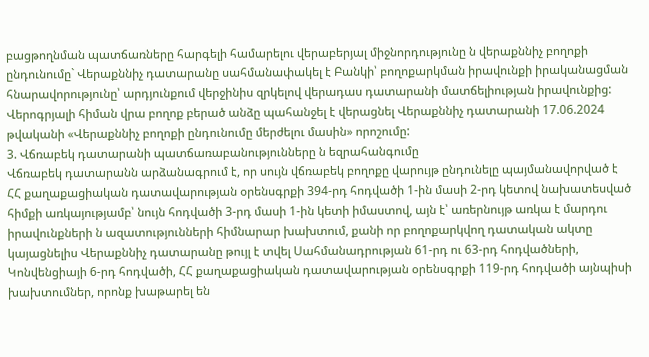բացթողնման պատճառները հարգելի համարելու վերաբերյալ միջնորդությունը ն վերաքննիչ բողոքի ընդունումը` Վերաքննիչ դատարանը սահմանափակել է Բանկի՝ բողոքարկման իրավունքի իրականացման հնարավորությունը՝ արդյունքում վերջինիս զրկելով վերադաս դատարանի մատճելիության իրավունքից:
Վերոգրյալի հիման վրա բողոք բերած անձը պահանջել է վերացնել Վերաքննիչ դատարանի 17.06.2024 թվականի «Վերաքննիչ բողոքի ընդունումը մերժելու մասին» որոշումը:
3. Վճռաբեկ դատարանի պատճառաբանությունները ն եզրահանգումը
Վճռաբեկ դատարանն արձանագրում է, որ սույն վճռաբեկ բողոքը վարույթ ընդունելը պայմանավորված է ՀՀ քաղաքացիական դատավարության օրենսգրքի 394-րդ հոդվածի 1-ին մասի 2-րդ կետով նախատեսված հիմքի առկայությամբ՝ նույն հոդվածի 3-րդ մասի 1-ին կետի իմաստով, այն է՝ առերնույթ առկա է մարդու իրավունքների ն ազատությունների հիմնարար խախտում, քանի որ բողոքարկվող դատական ակտը կայացնելիս Վերաքննիչ դատարանը թույլ է տվել Սահմանադրության 61-րդ ու 63-րդ հոդվածների, Կոնվենցիայի 6-րդ հոդվածի, ՀՀ քաղաքացիական դատավարության օրենսգրքի 119-րդ հոդվածի այնպիսի խախտումներ, որոնք խաթարել են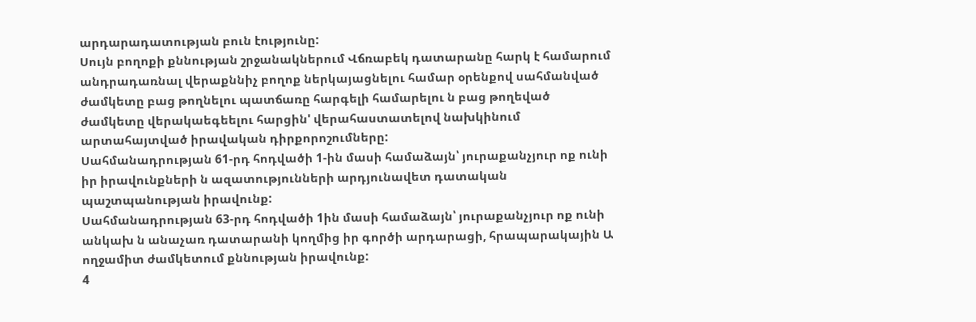արդարադատության բուն էությունը:
Սույն բողոքի քննության շրջանակներում Վճռաբեկ դատարանը հարկ է համարում անդրադառնալ վերաքննիչ բողոք ներկայացնելու համար օրենքով սահմանված ժամկետը բաց թողնելու պատճառը հարգելի համարելու ն բաց թողեված ժամկետը վերակաեգեելու հարցին' վերահաստատելով նախկինում արտահայտված իրավական դիրքորոշումները:
Սահմանադրության 61-րդ հոդվածի 1-ին մասի համաձայն՝ յուրաքանչյուր ոք ունի իր իրավունքների ն ազատությունների արդյունավետ դատական պաշտպանության իրավունք:
Սահմանադրության 63-րդ հոդվածի 1ին մասի համաձայն՝ յուրաքանչյուր ոք ունի անկախ ն անաչառ դատարանի կողմից իր գործի արդարացի, հրապարակային Ա ողջամիտ ժամկետում քննության իրավունք:
4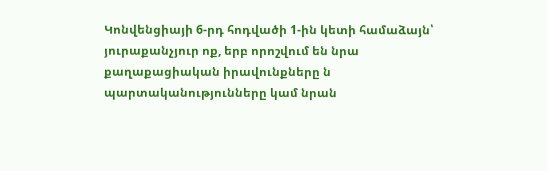Կոնվենցիայի 6-րդ հոդվածի 1-ին կետի համաձայն՝ յուրաքանչյուր ոք, երբ որոշվում են նրա քաղաքացիական իրավունքները ն պարտականությունները կամ նրան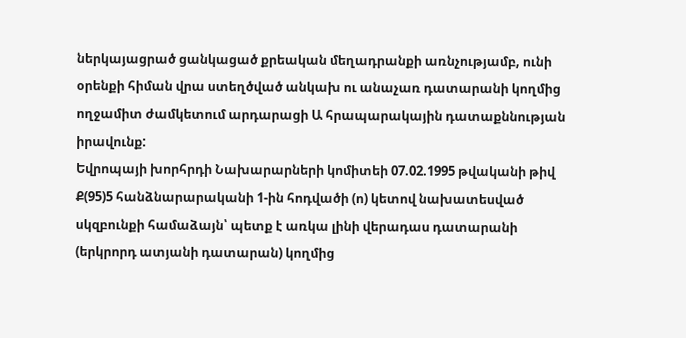ներկայացրած ցանկացած քրեական մեղադրանքի առնչությամբ, ունի օրենքի հիման վրա ստեղծված անկախ ու անաչառ դատարանի կողմից ողջամիտ ժամկետում արդարացի Ա հրապարակային դատաքննության իրավունք:
Եվրոպայի խորհրդի Նախարարների կոմիտեի 07.02.1995 թվականի թիվ Ք(95)5 հանձնարարականի 1-ին հոդվածի (ո) կետով նախատեսված սկզբունքի համաձայն՝ պետք է առկա լինի վերադաս դատարանի (երկրորդ ատյանի դատարան) կողմից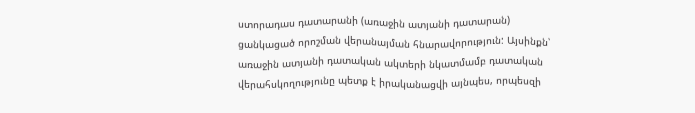ստորադաս դատարանի (առաջին ատյանի դատարան) ցանկացած որոշման վերանայման հնարավորություն: Այսինքն՝ առաջին ատյանի դատական ակտերի նկատմամբ դատական վերահսկողությունը պետք է իրականացվի այնպես, որպեսզի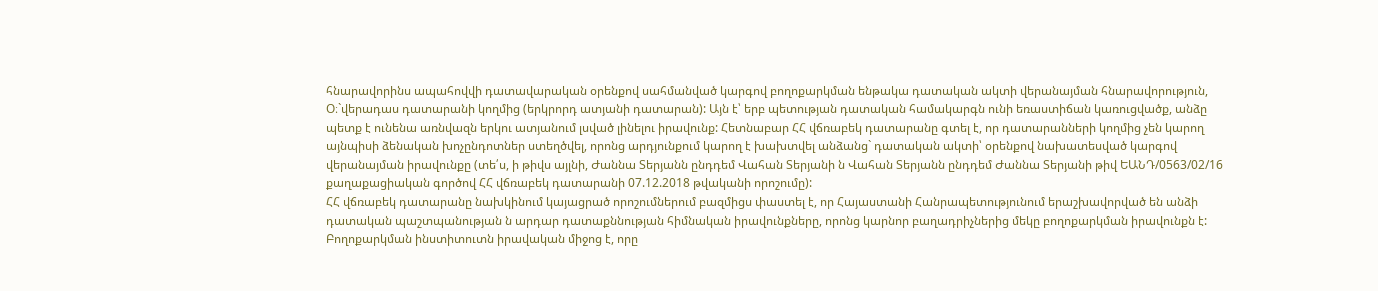հնարավորինս ապահովվի դատավարական օրենքով սահմանված կարգով բողոքարկման ենթակա դատական ակտի վերանայման հնարավորություն, Օ։`վերադաս դատարանի կողմից (երկրորդ ատյանի դատարան): Այն է՝ երբ պետության դատական համակարգն ունի եռաստիճան կառուցվածք, անձը պետք է ունենա առնվազն երկու ատյանում լսված լինելու իրավունք: Հետնաբար ՀՀ վճռաբեկ դատարանը գտել է, որ դատարանների կողմից չեն կարող այնպիսի ձենական խոչընդոտներ ստեղծվել, որոնց արդյունքում կարող է խախտվել անձանց` դատական ակտի՝ օրենքով նախատեսված կարգով վերանայման իրավունքը (տե՛ս, ի թիվս այլնի, Ժաննա Տերյանն ընդդեմ Վահան Տերյանի ն Վահան Տերյանն ընդդեմ Ժաննա Տերյանի թիվ ԵԱՆԴ/0563/02/16 քաղաքացիական գործով ՀՀ վճռաբեկ դատարանի 07.12.2018 թվականի որոշումը):
ՀՀ վճռաբեկ դատարանը նախկինում կայացրած որոշումներում բազմիցս փաստել է, որ Հայաստանի Հանրապետությունում երաշխավորված են անձի դատական պաշտպանության ն արդար դատաքննության հիմնական իրավունքները, որոնց կարնոր բաղադրիչներից մեկը բողոքարկման իրավունքն է: Բողոքարկման ինստիտուտն իրավական միջոց է, որը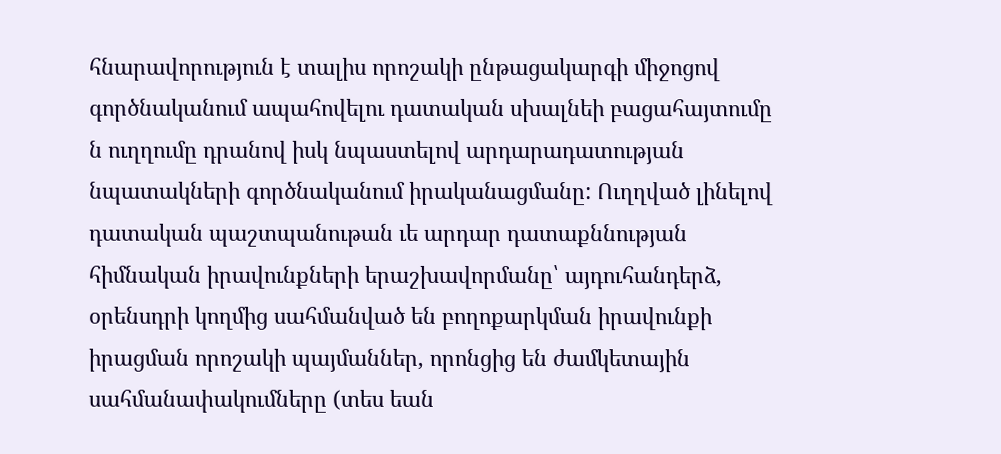հնարավորություն է տալիս որոշակի ընթացակարգի միջոցով գործնականում ապահովելու դատական սխալնեի բացահայտումը ն ուղղումը դրանով իսկ նպաստելով արդարադատության նպատակների գործնականում իրականացմանը: Ուղղված լինելով դատական պաշտպանութան ւե արդար դատաքննության հիմնական իրավունքների երաշխավորմանը՝ այդուհանդերձ, օրենսդրի կողմից սահմանված են բողոքարկման իրավունքի իրացման որոշակի պայմաններ, որոնցից են ժամկետային սահմանափակումները (տես եան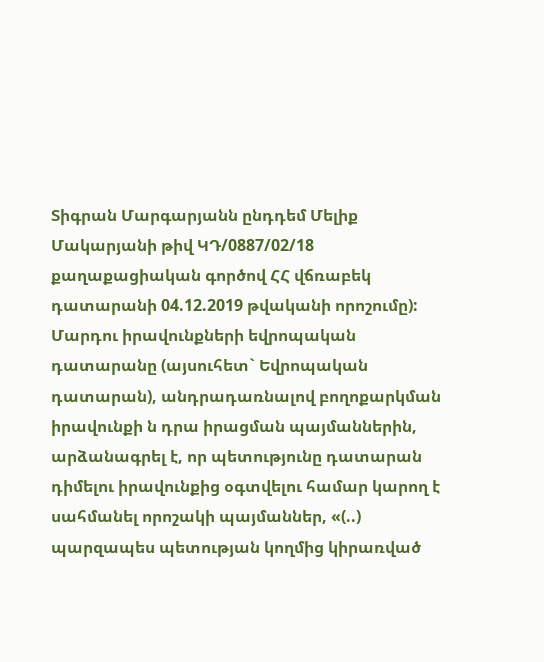Տիգրան Մարգարյանն ընդդեմ Մելիք Մակարյանի թիվ ԿԴ/0887/02/18 քաղաքացիական գործով ՀՀ վճռաբեկ դատարանի 04.12.2019 թվականի որոշումը):
Մարդու իրավունքների եվրոպական դատարանը (այսուհետ` Եվրոպական դատարան), անդրադառնալով բողոքարկման իրավունքի ն դրա իրացման պայմաններին, արձանագրել է, որ պետությունը դատարան դիմելու իրավունքից օգտվելու համար կարող է սահմանել որոշակի պայմաններ, «(..) պարզապես պետության կողմից կիրառված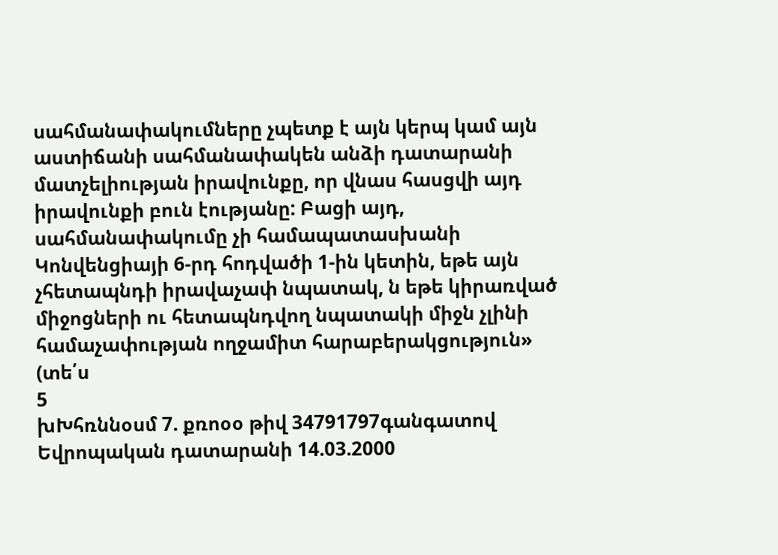սահմանափակումները չպետք է այն կերպ կամ այն աստիճանի սահմանափակեն անձի դատարանի մատչելիության իրավունքը, որ վնաս հասցվի այդ իրավունքի բուն էությանը: Բացի այդ, սահմանափակումը չի համապատասխանի Կոնվենցիայի 6-րդ հոդվածի 1-ին կետին, եթե այն չհետապնդի իրավաչափ նպատակ, ն եթե կիրառված միջոցների ու հետապնդվող նպատակի միջն չլինի համաչափության ողջամիտ հարաբերակցություն» (տե՛ս
5
խԽհռննօսմ 7. քռոօօ թիվ 34791797գանգատով Եվրոպական դատարանի 14.03.2000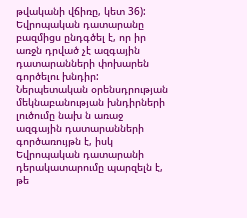թվականի վճիռը, կետ 36):
Եվրոպական դատարանը բազմիցս ընդգծել է, որ իր առջն դրված չէ ազգային դատարանների փոխարեն գործելու խնդիր: Ներպետական օրենսդրության մեկնաբանության խնդիրների լուծումը նախ ն առաջ ազգային դատարանների գործառույթն է, իսկ Եվրոպական դատարանի դերակատարումը պարզելն է, թե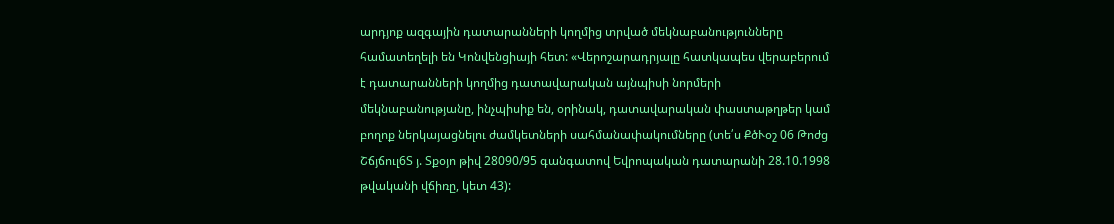արդյոք ազգային դատարանների կողմից տրված մեկնաբանությունները համատեղելի են Կոնվենցիայի հետ: «Վերոշարադրյալը հատկապես վերաբերում է դատարանների կողմից դատավարական այնպիսի նորմերի մեկնաբանությանը, ինչպիսիք են, օրինակ, դատավարական փաստաթղթեր կամ բողոք ներկայացնելու ժամկետների սահմանափակումները (տե՛ս ՔծՒօշ 06 Թոժց Շճյճուլ6Տ յ. Տքօյո թիվ 28090/95 գանգատով Եվրոպական դատարանի 28.10.1998 թվականի վճիռը, կետ 43):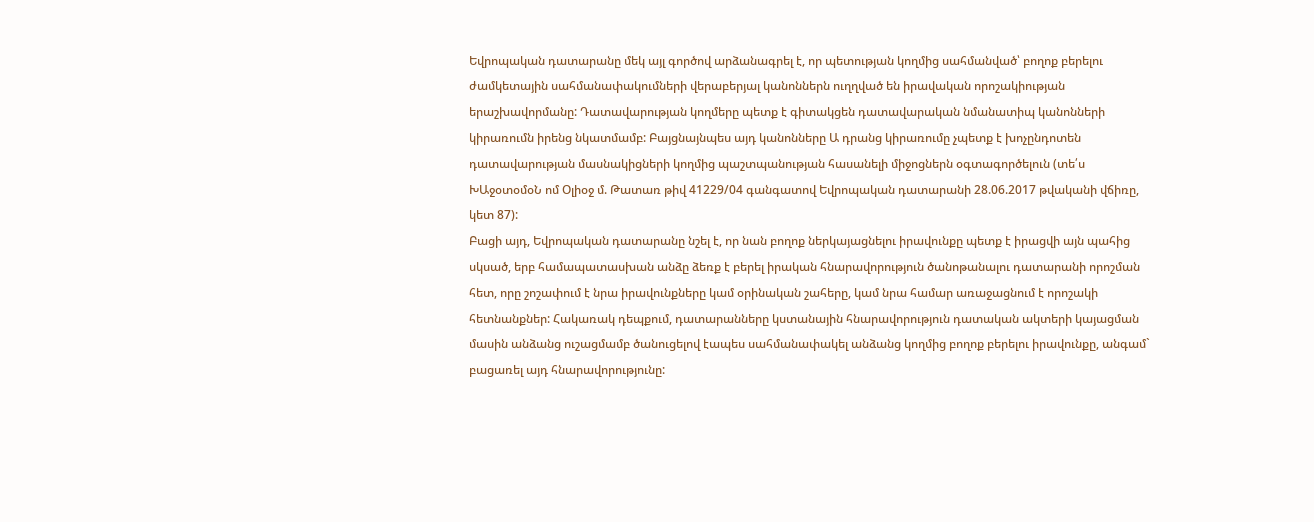Եվրոպական դատարանը մեկ այլ գործով արձանագրել է, որ պետության կողմից սահմանված՝ բողոք բերելու ժամկետային սահմանափակումների վերաբերյալ կանոններն ուղղված են իրավական որոշակիության երաշխավորմանը: Դատավարության կողմերը պետք է գիտակցեն դատավարական նմանատիպ կանոնների կիրառումն իրենց նկատմամբ: Բայցնայնպես այդ կանոնները Ա դրանց կիրառումը չպետք է խոչընդոտեն դատավարության մասնակիցների կողմից պաշտպանության հասանելի միջոցներն օգտագործելուն (տե՛ս ԽԱջօտօմօՆ ոմ Օլիօջ մ. Թատառ թիվ 41229/04 գանգատով Եվրոպական դատարանի 28.06.2017 թվականի վճիռը, կետ 87):
Բացի այդ, Եվրոպական դատարանը նշել է, որ նան բողոք ներկայացնելու իրավունքը պետք է իրացվի այն պահից սկսած, երբ համապատասխան անձը ձեռք է բերել իրական հնարավորություն ծանոթանալու դատարանի որոշման հետ, որը շոշափում է նրա իրավունքները կամ օրինական շահերը, կամ նրա համար առաջացնում է որոշակի հետնանքներ: Հակառակ դեպքում, դատարանները կստանային հնարավորություն դատական ակտերի կայացման մասին անձանց ուշացմամբ ծանուցելով էապես սահմանափակել անձանց կողմից բողոք բերելու իրավունքը, անգամ` բացառել այդ հնարավորությունը: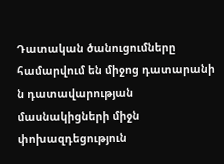Դատական ծանուցումները համարվում են միջոց դատարանի ն դատավարության մասնակիցների միջն փոխազդեցություն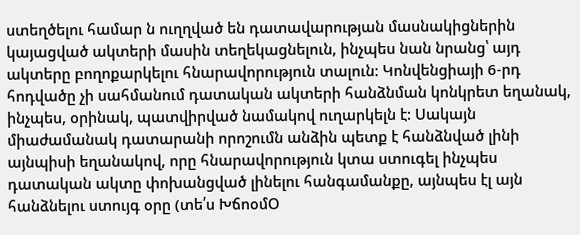ստեղծելու համար ն ուղղված են դատավարության մասնակիցներին կայացված ակտերի մասին տեղեկացնելուն, ինչպես նան նրանց՝ այդ ակտերը բողոքարկելու հնարավորություն տալուն: Կոնվենցիայի 6-րդ հոդվածը չի սահմանում դատական ակտերի հանձնման կոնկրետ եղանակ, ինչպես, օրինակ, պատվիրված նամակով ուղարկելն է: Սակայն միաժամանակ դատարանի որոշումն անձին պետք է հանձնված լինի այնպիսի եղանակով, որը հնարավորություն կտա ստուգել ինչպես դատական ակտը փոխանցված լինելու հանգամանքը, այնպես էլ այն հանձնելու ստույգ օրը (տե՛ս ԽճոօմՕ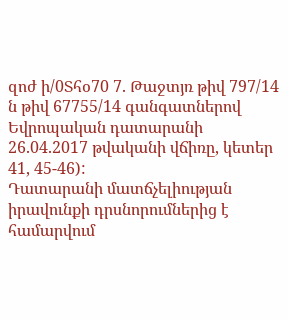զոժ ի/0Տհօ70 7. Թաջտյռ թիվ 797/14 ն թիվ 67755/14 գանգատներով Եվրոպական դատարանի 26.04.2017 թվականի վճիռը, կետեր 41, 45-46):
Դատարանի մատճչելիության իրավունքի դրսնորումներից է համարվում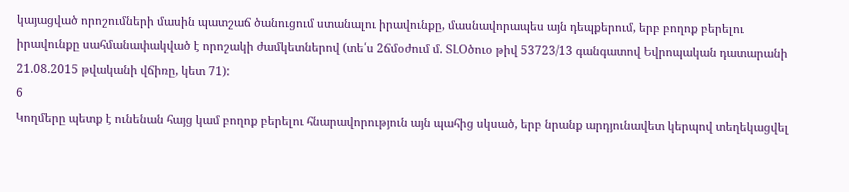կայացված որոշումների մասին պատշաճ ծանուցում ստանալու իրավունքը, մասնավորապես այն դեպքերում, երբ բողոք բերելու իրավունքը սահմանափակված է որոշակի ժամկետներով (տե՛ս 2ճմօժում մ. ՏԼՕծուօ թիվ 53723/13 գանգատով Եվրոպական դատարանի 21.08.2015 թվականի վճիռը, կետ 71):
6
Կողմերը պետք է ունենան հայց կամ բողոք բերելու հնարավորություն այն պահից սկսած, երբ նրանք արդյունավետ կերպով տեղեկացվել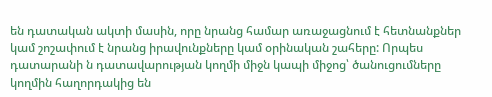են դատական ակտի մասին, որը նրանց համար առաջացնում է հետնանքներ կամ շոշափում է նրանց իրավունքները կամ օրինական շահերը: Որպես դատարանի ն դատավարության կողմի միջն կապի միջոց՝ ծանուցումները կողմին հաղորդակից են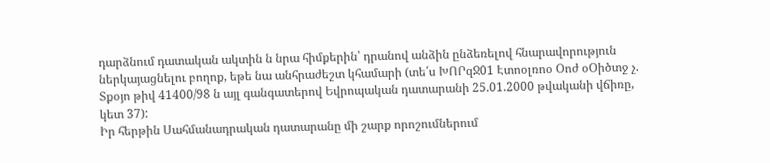դարձնում դատական ակտին ն նրա հիմքերին՝ դրանով անձին ընձեռելով հնարավորություն ներկայացնելու բողոք, եթե նա անհրաժեշտ կհամարի (տե՛ս ԽՈՐզՋ01 Էտոօլռոօ Օոժ օՕիծտջ չ. Տքօյո թիվ 41400/98 ն այլ գանգատերով Եվրոպական դատարանի 25.01.2000 թվականի վճիռը, կետ 37):
Իր հերթին Սահմանադրական դատարանը մի շարք որոշումներում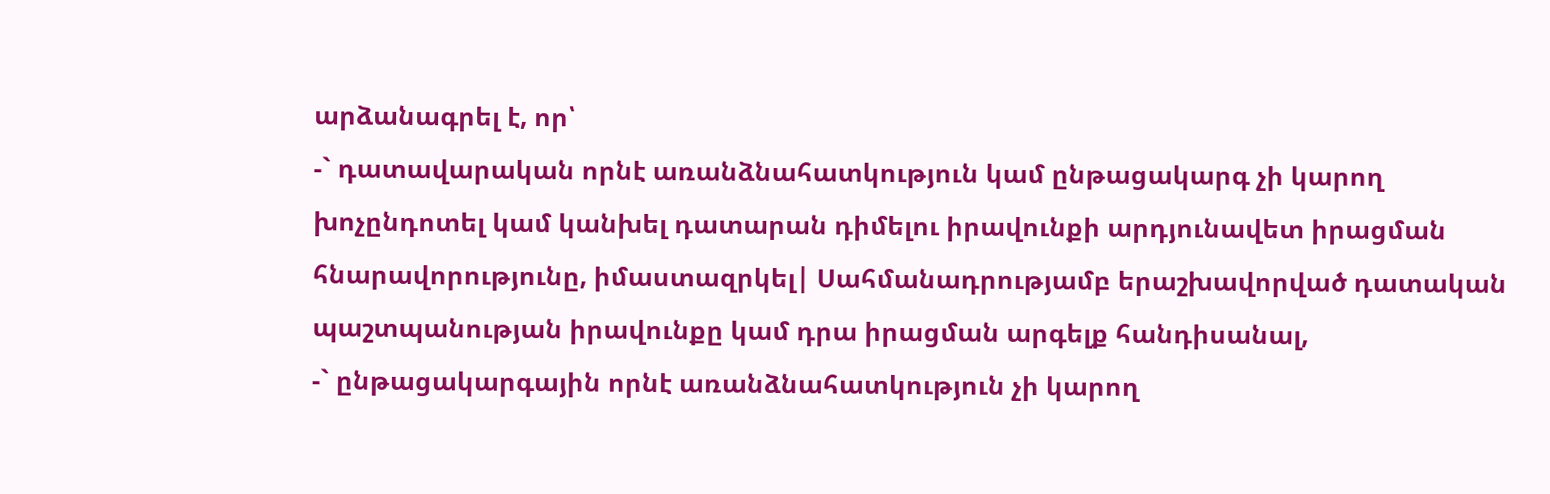արձանագրել է, որ՝
-` դատավարական որնէ առանձնահատկություն կամ ընթացակարգ չի կարող խոչընդոտել կամ կանխել դատարան դիմելու իրավունքի արդյունավետ իրացման հնարավորությունը, իմաստազրկել| Սահմանադրությամբ երաշխավորված դատական պաշտպանության իրավունքը կամ դրա իրացման արգելք հանդիսանալ,
-` ընթացակարգային որնէ առանձնահատկություն չի կարող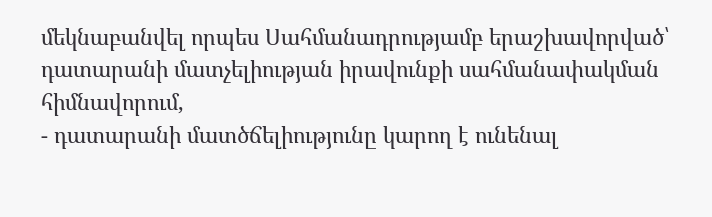մեկնաբանվել որպես Սահմանադրությամբ երաշխավորված՝ դատարանի մատչելիության իրավունքի սահմանափակման հիմնավորում,
- դատարանի մատծճելիությունը կարող է ունենալ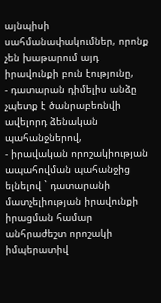այնպիսի սահմանափակումներ, որոնք չեն խաթարում այդ իրավունքի բուն էությունը,
- դատարան դիմելիս անձը չպետք է ծանրաբեռնվի ավելորդ ձենական պահանջներով,
- իրավական որոշակիության ապահովման պահանջից ելնելով ` դատարանի մատչելիության իրավունքի իրացման համար անհրաժեշտ որոշակի իմպերատիվ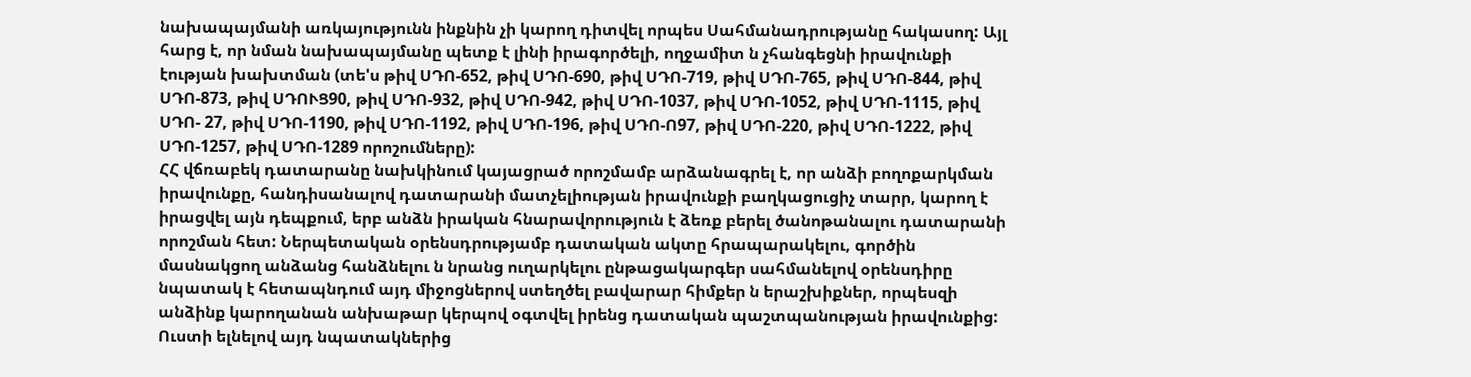նախապայմանի առկայությունն ինքնին չի կարող դիտվել որպես Սահմանադրությանը հակասող: Այլ հարց է, որ նման նախապայմանը պետք է լինի իրագործելի, ողջամիտ ն չհանգեցնի իրավունքի էության խախտման (տե'ս թիվ ՍԴՈ-652, թիվ ՍԴՈ-690, թիվ ՍԴՈ-719, թիվ ՍԴՈ-765, թիվ ՍԴՈ-844, թիվ ՍԴՈ-873, թիվ ՍԴՈՒՑ90, թիվ ՍԴՈ-932, թիվ ՍԴՈ-942, թիվ ՍԴՈ-1037, թիվ ՍԴՈ-1052, թիվ ՍԴՈ-1115, թիվ ՍԴՈ- 27, թիվ ՍԴՈ-1190, թիվ ՍԴՈ-1192, թիվ ՍԴՈ-196, թիվ ՍԴՈ-Ո97, թիվ ՍԴՈ-220, թիվ ՍԴՈ-1222, թիվ ՍԴՈ-1257, թիվ ՍԴՈ-1289 որոշումները):
ՀՀ վճռաբեկ դատարանը նախկինում կայացրած որոշմամբ արձանագրել է, որ անձի բողոքարկման իրավունքը, հանդիսանալով դատարանի մատչելիության իրավունքի բաղկացուցիչ տարր, կարող է իրացվել այն դեպքում, երբ անձն իրական հնարավորություն է ձեռք բերել ծանոթանալու դատարանի որոշման հետ: Ներպետական օրենսդրությամբ դատական ակտը հրապարակելու, գործին մասնակցող անձանց հանձնելու ն նրանց ուղարկելու ընթացակարգեր սահմանելով օրենսդիրը նպատակ է հետապնդում այդ միջոցներով ստեղծել բավարար հիմքեր ն երաշխիքներ, որպեսզի անձինք կարողանան անխաթար կերպով օգտվել իրենց դատական պաշտպանության իրավունքից: Ուստի ելնելով այդ նպատակներից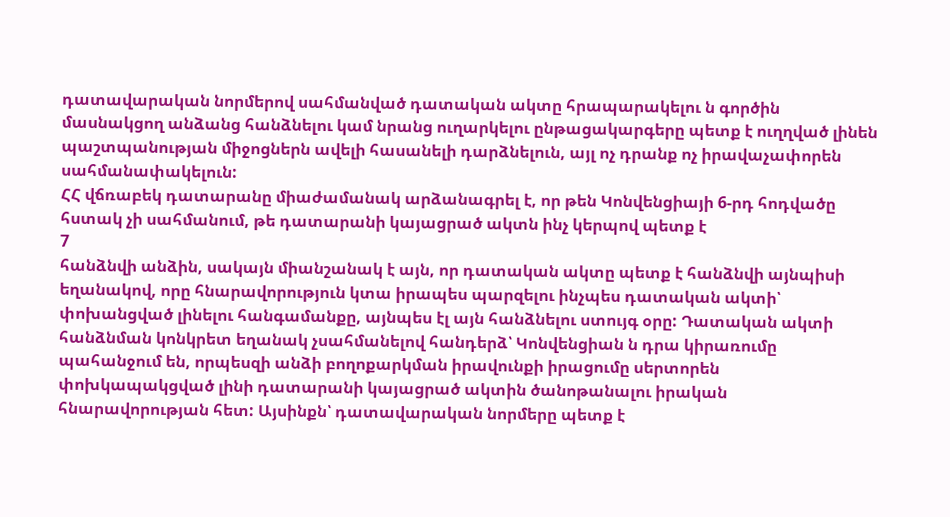դատավարական նորմերով սահմանված դատական ակտը հրապարակելու ն գործին մասնակցող անձանց հանձնելու կամ նրանց ուղարկելու ընթացակարգերը պետք է ուղղված լինեն պաշտպանության միջոցներն ավելի հասանելի դարձնելուն, այլ ոչ դրանք ոչ իրավաչափորեն սահմանափակելուն:
ՀՀ վճռաբեկ դատարանը միաժամանակ արձանագրել է, որ թեն Կոնվենցիայի 6-րդ հոդվածը հստակ չի սահմանում, թե դատարանի կայացրած ակտն ինչ կերպով պետք է
7
հանձնվի անձին, սակայն միանշանակ է այն, որ դատական ակտը պետք է հանձնվի այնպիսի եղանակով, որը հնարավորություն կտա իրապես պարզելու ինչպես դատական ակտի՝ փոխանցված լինելու հանգամանքը, այնպես էլ այն հանձնելու ստույգ օրը: Դատական ակտի հանձնման կոնկրետ եղանակ չսահմանելով հանդերձ՝ Կոնվենցիան ն դրա կիրառումը պահանջում են, որպեսզի անձի բողոքարկման իրավունքի իրացումը սերտորեն փոխկապակցված լինի դատարանի կայացրած ակտին ծանոթանալու իրական հնարավորության հետ: Այսինքն՝ դատավարական նորմերը պետք է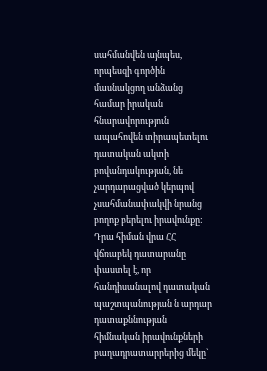սահմանվեն այնպես, որպեսզի գործին մասնակցող անձանց համար իրական հնարավորություն ապահովեն տիրապետելու դատական ակտի բովանդակության, նե չարդարացված կերպով չսահմանափակվի նրանց բողոք բերելու իրավունքը: Դրա հիման վրա ՀՀ վճռաբեկ դատարանը փաստել է, որ հանդիսանալով դատական պաշտպանության ն արդար դատաքննության հիմնական իրավունքների բաղադրատարրերից մեկը`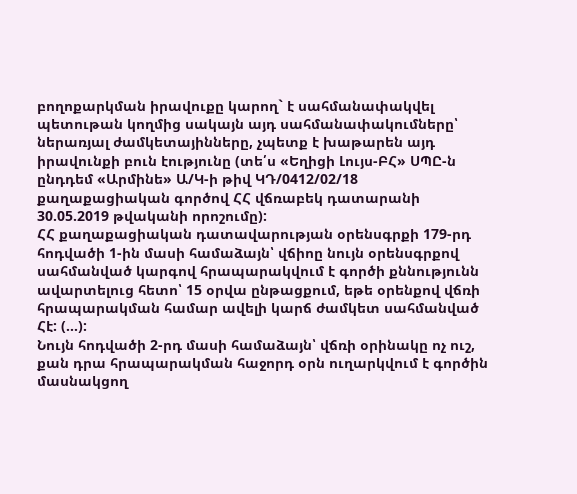բողոքարկման իրավուքը կարող` է սահմանափակվել պետութան կողմից սակայն այդ սահմանափակումները՝ ներառյալ ժամկետայինները, չպետք է խաթարեն այդ իրավունքի բուն էությունը (տե՛ս «Եղիցի Լույս-ԲՀ» ՍՊԸ-ն ընդդեմ «Արմինե» Ա/Կ-ի թիվ ԿԴ/0412/02/18 քաղաքացիական գործով ՀՀ վճռաբեկ դատարանի 30.05.2019 թվականի որոշումը):
ՀՀ քաղաքացիական դատավարության օրենսգրքի 179-րդ հոդվածի 1-ին մասի համաձայն՝ վճիոը նույն օրենսգրքով սահմանված կարգով հրապարակվում է գործի քննությունն ավարտելուց հետո՝ 15 օրվա ընթացքում, եթե օրենքով վճռի հրապարակման համար ավելի կարճ ժամկետ սահմանված Հէ: (...):
Նույն հոդվածի 2-րդ մասի համաձայն՝ վճռի օրինակը ոչ ուշ, քան դրա հրապարակման հաջորդ օրն ուղարկվում է գործին մասնակցող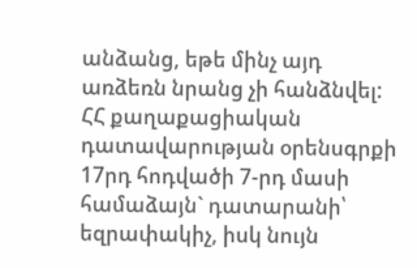անձանց, եթե մինչ այդ առձեռն նրանց չի հանձնվել:
ՀՀ քաղաքացիական դատավարության օրենսգրքի 17րդ հոդվածի 7-րդ մասի համաձայն` դատարանի՝ եզրափակիչ, իսկ նույն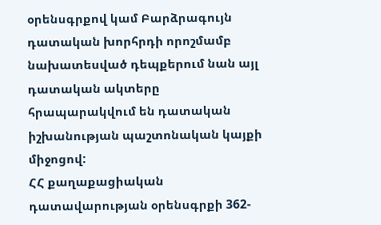օրենսգրքով կամ Բարձրագույն դատական խորհրդի որոշմամբ նախատեսված դեպքերում նան այլ դատական ակտերը հրապարակվում են դատական իշխանության պաշտոնական կայքի միջոցով:
ՀՀ քաղաքացիական դատավարության օրենսգրքի 362-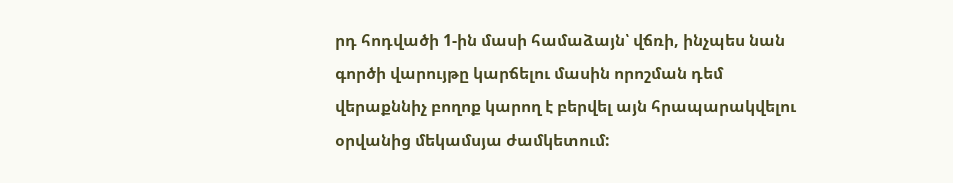րդ հոդվածի 1-ին մասի համաձայն՝ վճռի, ինչպես նան գործի վարույթը կարճելու մասին որոշման դեմ վերաքննիչ բողոք կարող է բերվել այն հրապարակվելու օրվանից մեկամսյա ժամկետում: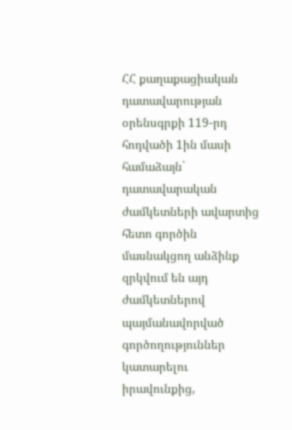ՀՀ քաղաքացիական դատավարության օրենսգրքի 119-րդ հոդվածի 1ին մասի համաձայն` դատավարական ժամկետների ավարտից հետո գործին մասնակցող անձինք զրկվում են այդ ժամկետներով պայմանավորված գործողություններ կատարելու իրավունքից,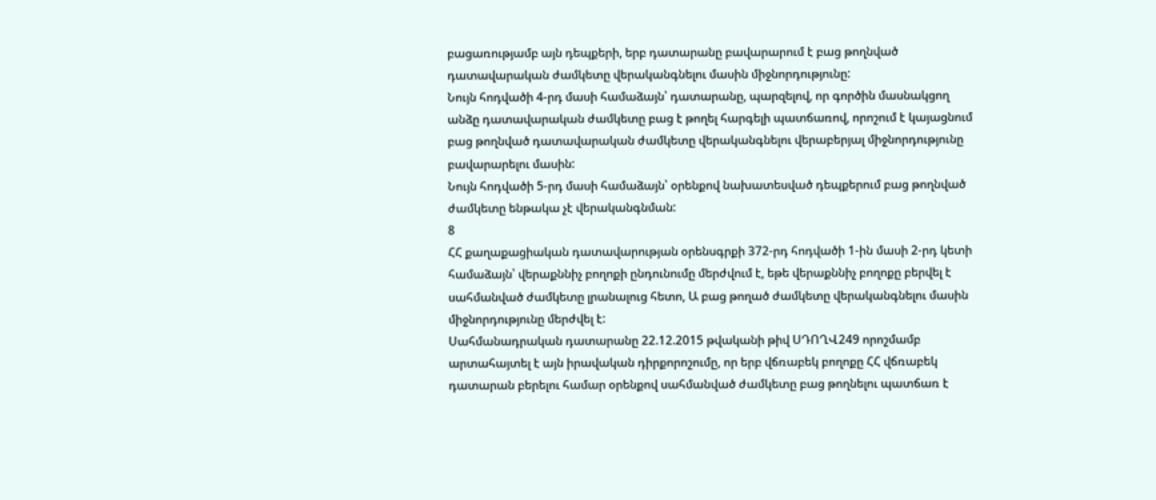բացառությամբ այն դեպքերի, երբ դատարանը բավարարում է բաց թողնված դատավարական ժամկետը վերականգնելու մասին միջնորդությունը:
Նույն հոդվածի 4-րդ մասի համաձայն՝ դատարանը, պարզելով, որ գործին մասնակցող անձը դատավարական ժամկետը բաց է թողել հարգելի պատճառով, որոշում է կայացնում բաց թողնված դատավարական ժամկետը վերականգնելու վերաբերյալ միջնորդությունը բավարարելու մասին:
Նույն հոդվածի 5-րդ մասի համաձայն՝ օրենքով նախատեսված դեպքերում բաց թողնված ժամկետը ենթակա չէ վերականգնման:
8
ՀՀ քաղաքացիական դատավարության օրենսգրքի 372-րդ հոդվածի 1-ին մասի 2-րդ կետի համաձայն՝ վերաքննիչ բողոքի ընդունումը մերժվում է, եթե վերաքննիչ բողոքը բերվել է սահմանված ժամկետը լրանալուց հետո, Ա բաց թողած ժամկետը վերականգնելու մասին միջնորդությունը մերժվել է:
Սահմանադրական դատարանը 22.12.2015 թվականի թիվ ՍԴՈՂՎ249 որոշմամբ արտահայտել է այն իրավական դիրքորոշումը, որ երբ վճռաբեկ բողոքը ՀՀ վճռաբեկ դատարան բերելու համար օրենքով սահմանված ժամկետը բաց թողնելու պատճառ է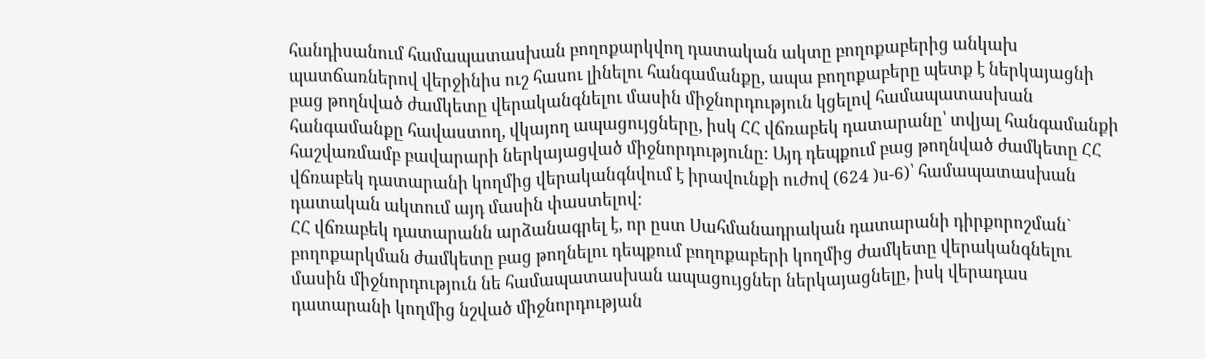հանդիսանում համապատասխան բողոքարկվող դատական ակտը բողոքաբերից անկախ պատճառներով վերջինիս ուշ հասու լինելու հանգամանքը, ապա բողոքաբերը պետք է ներկայացնի բաց թողնված ժամկետը վերականգնելու մասին միջնորդություն կցելով համապատասխան հանգամանքը հավաստող, վկայող ապացույցները, իսկ ՀՀ վճռաբեկ դատարանը՝ տվյալ հանգամանքի հաշվառմամբ բավարարի ներկայացված միջնորդությունը: Այդ դեպքում բաց թողնված ժամկետը ՀՀ վճռաբեկ դատարանի կողմից վերականգնվում է իրավունքի ուժով (624 )ս-6)՝ համապատասխան դատական ակտում այդ մասին փաստելով:
ՀՀ վճռաբեկ դատարանն արձանագրել է, որ ըստ Սահմանադրական դատարանի դիրքորոշման` բողոքարկման ժամկետը բաց թողնելու դեպքում բողոքաբերի կողմից ժամկետը վերականգնելու մասին միջնորդություն նե համապատասխան ապացույցներ ներկայացնելը, իսկ վերադաս դատարանի կողմից նշված միջնորդության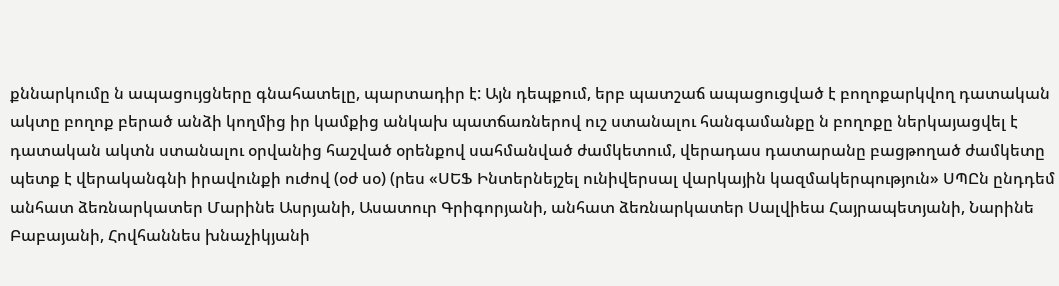քննարկումը ն ապացույցները գնահատելը, պարտադիր է: Այն դեպքում, երբ պատշաճ ապացուցված է բողոքարկվող դատական ակտը բողոք բերած անձի կողմից իր կամքից անկախ պատճառներով ուշ ստանալու հանգամանքը ն բողոքը ներկայացվել է դատական ակտն ստանալու օրվանից հաշված օրենքով սահմանված ժամկետում, վերադաս դատարանը բացթողած ժամկետը պետք է վերականգնի իրավունքի ուժով (օժ սօ) (րես «ՍԵՖ Ինտերնեյշել ունիվերսալ վարկային կազմակերպություն» ՍՊԸն ընդդեմ անհատ ձեռնարկատեր Մարինե Ասրյանի, Ասատուր Գրիգորյանի, անհատ ձեռնարկատեր Սալվիեա Հայրապետյանի, Նարինե Բաբայանի, Հովհաննես խնաչիկյանի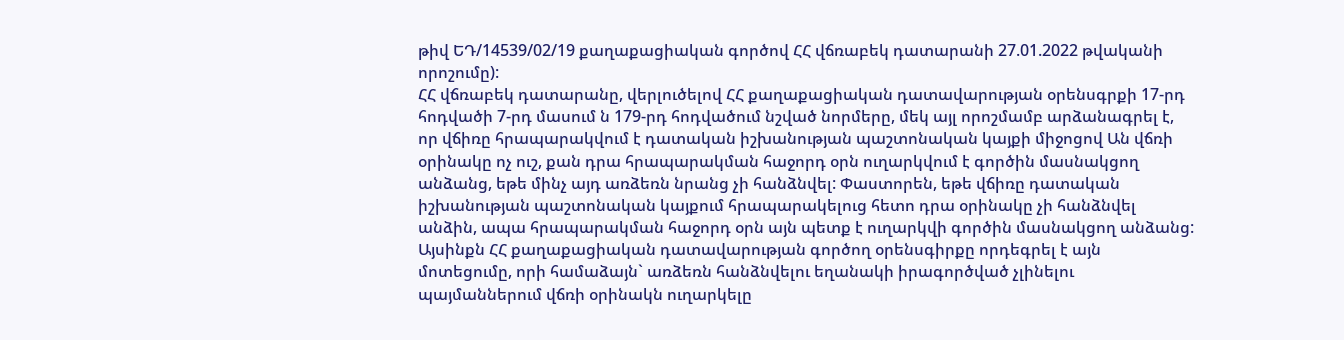թիվ ԵԴ/14539/02/19 քաղաքացիական գործով ՀՀ վճռաբեկ դատարանի 27.01.2022 թվականի որոշումը):
ՀՀ վճռաբեկ դատարանը, վերլուծելով ՀՀ քաղաքացիական դատավարության օրենսգրքի 17-րդ հոդվածի 7-րդ մասում ն 179-րդ հոդվածում նշված նորմերը, մեկ այլ որոշմամբ արձանագրել է, որ վճիռը հրապարակվում է դատական իշխանության պաշտոնական կայքի միջոցով Ան վճռի օրինակը ոչ ուշ, քան դրա հրապարակման հաջորդ օրն ուղարկվում է գործին մասնակցող անձանց, եթե մինչ այդ առձեռն նրանց չի հանձնվել: Փաստորեն, եթե վճիռը դատական իշխանության պաշտոնական կայքում հրապարակելուց հետո դրա օրինակը չի հանձնվել անձին, ապա հրապարակման հաջորդ օրն այն պետք է ուղարկվի գործին մասնակցող անձանց: Այսինքն ՀՀ քաղաքացիական դատավարության գործող օրենսգիրքը որդեգրել է այն մոտեցումը, որի համաձայն` առձեռն հանձնվելու եղանակի իրագործված չլինելու պայմաններում վճռի օրինակն ուղարկելը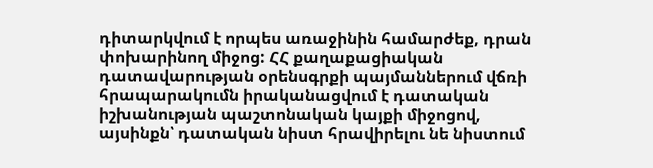դիտարկվում է որպես առաջինին համարժեք, դրան փոխարինող միջոց: ՀՀ քաղաքացիական դատավարության օրենսգրքի պայմաններում վճռի հրապարակումն իրականացվում է դատական իշխանության պաշտոնական կայքի միջոցով, այսինքն՝ դատական նիստ հրավիրելու նե նիստում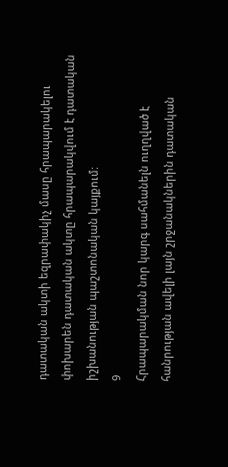դատական ակտի եզրափակիչ մասը հրապարակելու փոխարեն դատական ակտը հրապարակվում է դատական իշխանության պաշտոնական կայքում:
9
Հրապարակման նոր կարգ սահմանելն ուղղված է հանրության ավելի լայն շրջանակներին դատական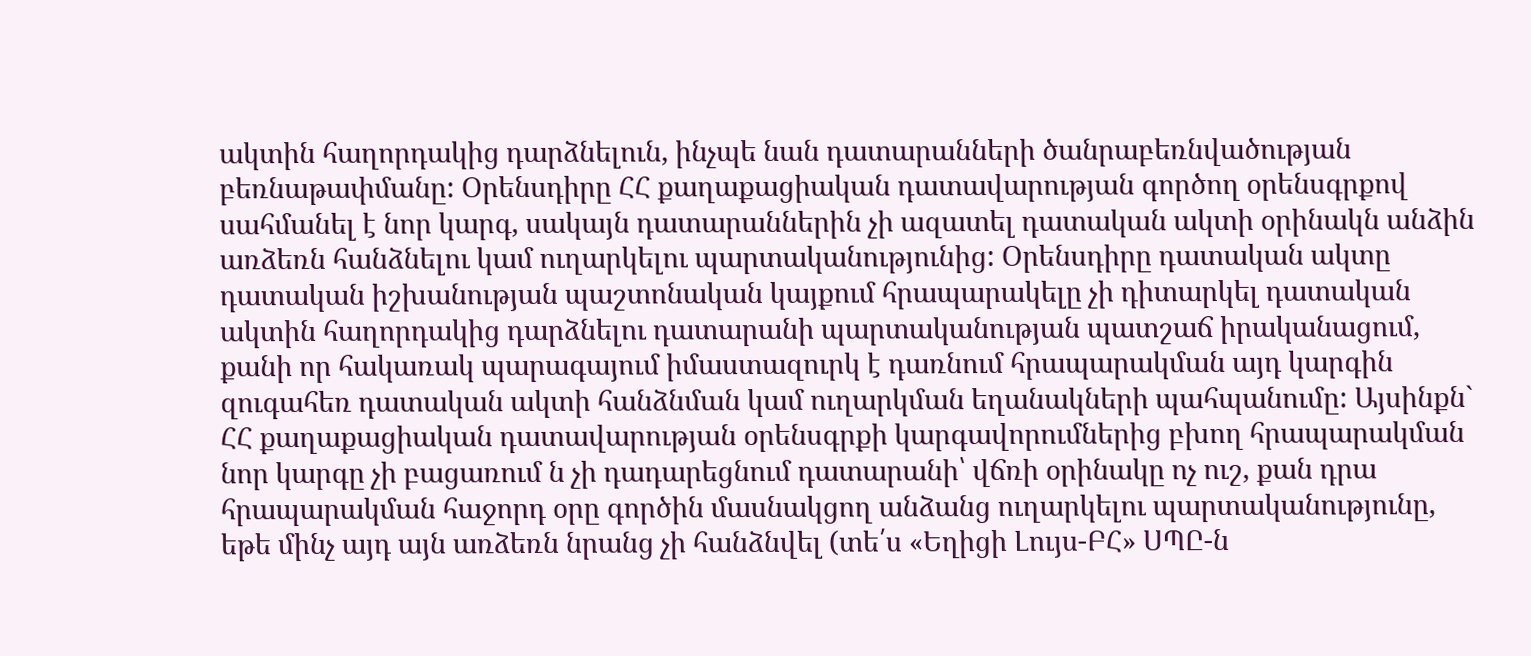ակտին հաղորդակից դարձնելուն, ինչպե նան դատարանների ծանրաբեռնվածության բեռնաթափմանը: Օրենսդիրը ՀՀ քաղաքացիական դատավարության գործող օրենսգրքով սահմանել է նոր կարգ, սակայն դատարաններին չի ազատել դատական ակտի օրինակն անձին առձեռն հանձնելու կամ ուղարկելու պարտականությունից: Օրենսդիրը դատական ակտը դատական իշխանության պաշտոնական կայքում հրապարակելը չի դիտարկել դատական ակտին հաղորդակից դարձնելու դատարանի պարտականության պատշաճ իրականացում, քանի որ հակառակ պարագայում իմաստազուրկ է դառնում հրապարակման այդ կարգին զուգահեռ դատական ակտի հանձնման կամ ուղարկման եղանակների պահպանումը: Այսինքն` ՀՀ քաղաքացիական դատավարության օրենսգրքի կարգավորումներից բխող հրապարակման նոր կարգը չի բացառում ն չի դադարեցնում դատարանի՝ վճռի օրինակը ոչ ուշ, քան դրա հրապարակման հաջորդ օրը գործին մասնակցող անձանց ուղարկելու պարտականությունը, եթե մինչ այդ այն առձեռն նրանց չի հանձնվել (տե՛ս «Եղիցի Լույս-ԲՀ» ՍՊԸ-ն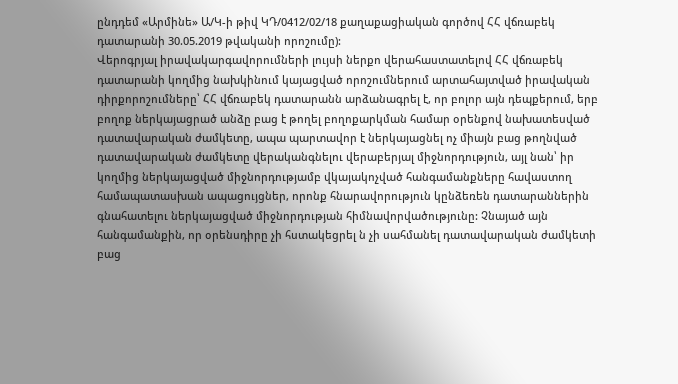ընդդեմ «Արմինե» Ա/Կ-ի թիվ ԿԴ/0412/02/18 քաղաքացիական գործով ՀՀ վճռաբեկ դատարանի 30.05.2019 թվականի որոշումը):
Վերոգրյալ իրավակարգավորումների լույսի ներքո վերահաստատելով ՀՀ վճռաբեկ դատարանի կողմից նախկինում կայացված որոշումներում արտահայտված իրավական դիրքորոշումները՝ ՀՀ վճռաբեկ դատարանն արձանագրել է, որ բոլոր այն դեպքերում, երբ բողոք ներկայացրած անձը բաց է թողել բողոքարկման համար օրենքով նախատեսված դատավարական ժամկետը, ապա պարտավոր է ներկայացնել ոչ միայն բաց թողնված դատավարական ժամկետը վերականգնելու վերաբերյալ միջնորդություն, այլ նան՝ իր կողմից ներկայացված միջնորդությամբ վկայակոչված հանգամանքները հավաստող համապատասխան ապացույցներ, որոնք հնարավորություն կընձեռեն դատարաններին գնահատելու ներկայացված միջնորդության հիմնավորվածությունը: Չնայած այն հանգամանքին, որ օրենսդիրը չի հստակեցրել ն չի սահմանել դատավարական ժամկետի բաց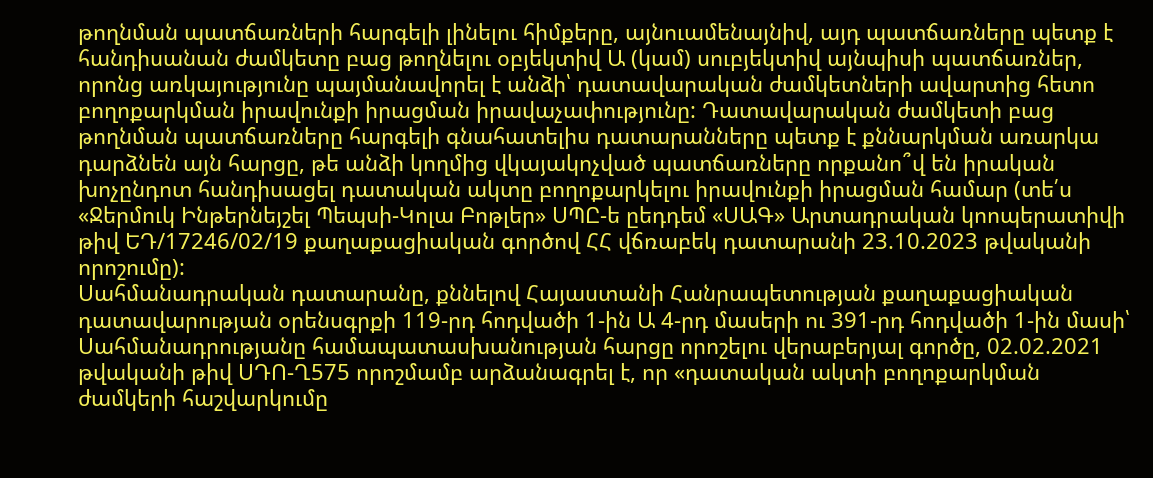թողնման պատճառների հարգելի լինելու հիմքերը, այնուամենայնիվ, այդ պատճառները պետք է հանդիսանան ժամկետը բաց թողնելու օբյեկտիվ Ա (կամ) սուբյեկտիվ այնպիսի պատճառներ, որոնց առկայությունը պայմանավորել է անձի՝ դատավարական ժամկետների ավարտից հետո բողոքարկման իրավունքի իրացման իրավաչափությունը: Դատավարական ժամկետի բաց թողնման պատճառները հարգելի գնահատելիս դատարանները պետք է քննարկման առարկա դարձնեն այն հարցը, թե անձի կողմից վկայակոչված պատճառները որքանո՞վ են իրական խոչընդոտ հանդիսացել դատական ակտը բողոքարկելու իրավունքի իրացման համար (տե՛ս «Ջերմուկ Ինթերնեյշել Պեպսի-Կոլա Բոթլեր» ՍՊԸ-ե ըեդդեմ «ՍԱԳ» Արտադրական կոոպերատիվի թիվ ԵԴ/17246/02/19 քաղաքացիական գործով ՀՀ վճռաբեկ դատարանի 23.10.2023 թվականի որոշումը):
Սահմանադրական դատարանը, քննելով Հայաստանի Հանրապետության քաղաքացիական դատավարության օրենսգրքի 119-րդ հոդվածի 1-ին Ա 4-րդ մասերի ու 391-րդ հոդվածի 1-ին մասի՝ Սահմանադրությանը համապատասխանության հարցը որոշելու վերաբերյալ գործը, 02.02.2021 թվականի թիվ ՍԴՈ-Ղ575 որոշմամբ արձանագրել է, որ «դատական ակտի բողոքարկման ժամկերի հաշվարկումը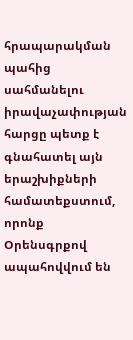հրապարակման պահից սահմանելու իրավաչափության հարցը պետք է գնահատել այն երաշխիքների համատեքստում, որոնք Օրենսգրքով ապահովվում են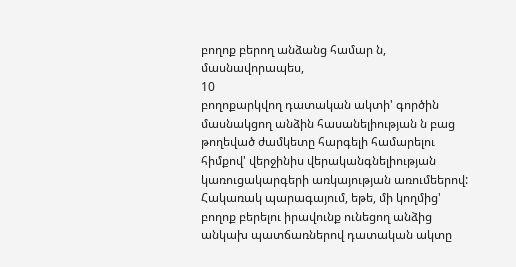բողոք բերող անձանց համար ն, մասնավորապես,
10
բողոքարկվող դատական ակտի' գործին մասնակցող անձին հասանելիության ն բաց թողեված ժամկետը հարգելի համարելու հիմքով' վերջինիս վերականգնելիության կառուցակարգերի առկայության առումեերով: Հակառակ պարագայում, եթե, մի կողմից' բողոք բերելու իրավունք ունեցող անձից անկախ պատճառներով դատական ակտը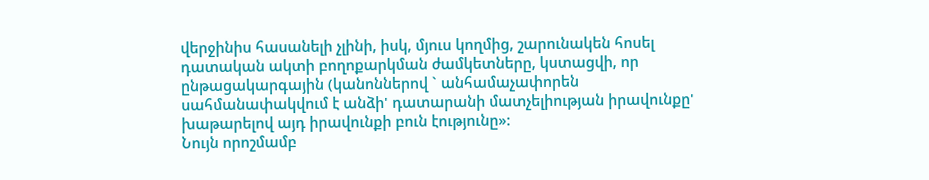վերջինիս հասանելի չլինի, իսկ, մյուս կողմից, շարունակեն հոսել դատական ակտի բողոքարկման ժամկետները, կստացվի, որ ընթացակարգային (կանոններով ` անհամաչափորեն սահմանափակվում է անձի' դատարանի մատչելիության իրավունքը' խաթարելով այդ իրավունքի բուն էությունը»:
Նույն որոշմամբ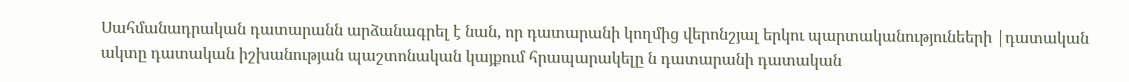Սահմանադրական դատարանն արձանագրել է նան, որ դատարանի կողմից վերոնշյալ երկու պարտականությունեերի |դատական ակտը դատական իշխանության պաշտոնական կայքում հրապարակելը ն դատարանի դատական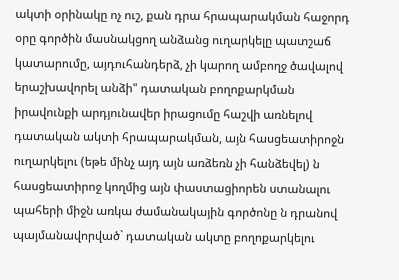ակտի օրինակը ոչ ուշ, քան դրա հրապարակման հաջորդ օրը գործին մասնակցող անձանց ուղարկելը պատշաճ կատարումը, այդուհանդերձ, չի կարող ամբողջ ծավալով երաշխավորել անձի" դատական բողոքարկման իրավունքի արդյունավեր իրացումը հաշվի առնելով դատական ակտի հրապարակման, այն հասցեատիրոջն ուղարկելու (եթե մինչ այդ այն առձեռն չի հանձեվել) ն հասցեատիրոջ կողմից այն փաստացիորեն ստանալու պահերի միջն առկա ժամանակային գործոնը ն դրանով պայմանավորված` դատական ակտը բողոքարկելու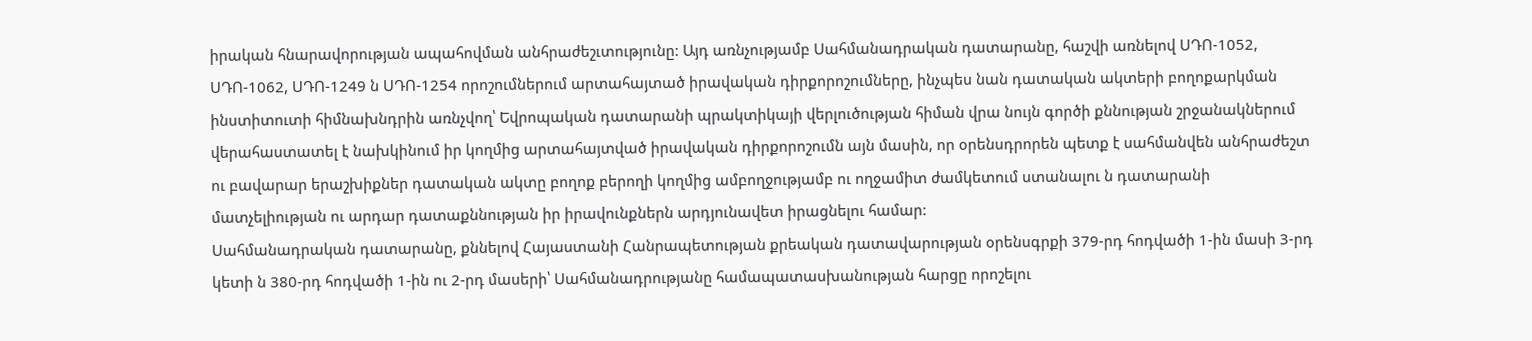իրական հնարավորության ապահովման անհրաժեշւտությունը: Այդ առնչությամբ Սահմանադրական դատարանը, հաշվի առնելով ՍԴՈ-1052, ՍԴՈ-1062, ՍԴՈ-1249 ն ՍԴՈ-1254 որոշումներում արտահայտած իրավական դիրքորոշումները, ինչպես նան դատական ակտերի բողոքարկման ինստիտուտի հիմնախնդրին առնչվող՝ Եվրոպական դատարանի պրակտիկայի վերլուծության հիման վրա նույն գործի քննության շրջանակներում վերահաստատել է նախկինում իր կողմից արտահայտված իրավական դիրքորոշումն այն մասին, որ օրենսդրորեն պետք է սահմանվեն անհրաժեշտ ու բավարար երաշխիքներ դատական ակտը բողոք բերողի կողմից ամբողջությամբ ու ողջամիտ ժամկետում ստանալու ն դատարանի մատչելիության ու արդար դատաքննության իր իրավունքներն արդյունավետ իրացնելու համար:
Սահմանադրական դատարանը, քննելով Հայաստանի Հանրապետության քրեական դատավարության օրենսգրքի 379-րդ հոդվածի 1-ին մասի 3-րդ կետի ն 380-րդ հոդվածի 1-ին ու 2-րդ մասերի՝ Սահմանադրությանը համապատասխանության հարցը որոշելու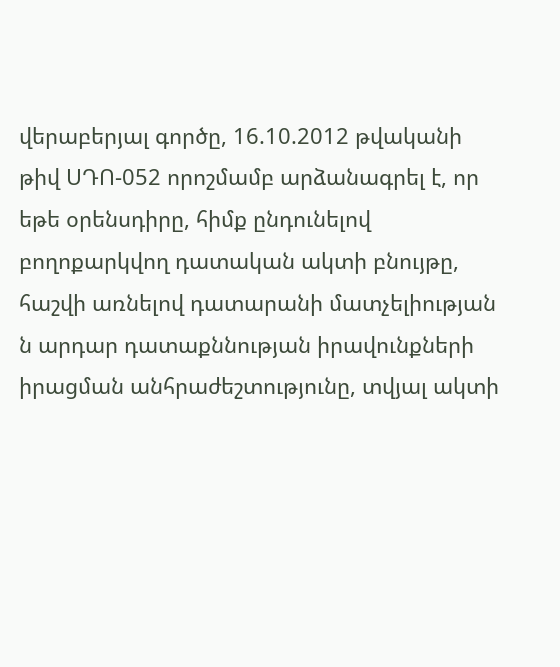վերաբերյալ գործը, 16.10.2012 թվականի թիվ ՍԴՈ-052 որոշմամբ արձանագրել է, որ եթե օրենսդիրը, հիմք ընդունելով բողոքարկվող դատական ակտի բնույթը, հաշվի առնելով դատարանի մատչելիության ն արդար դատաքննության իրավունքների իրացման անհրաժեշտությունը, տվյալ ակտի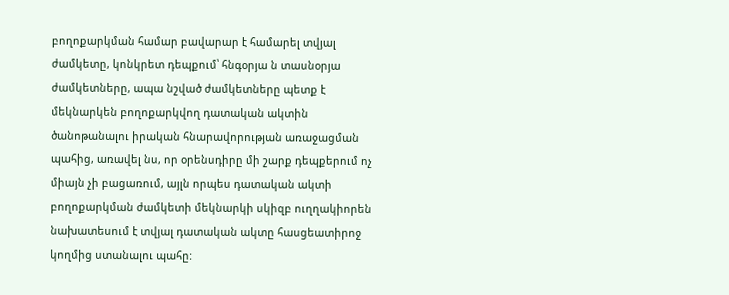բողոքարկման համար բավարար է համարել տվյալ ժամկետը, կոնկրետ դեպքում՝ հնգօրյա ն տասնօրյա ժամկետները, ապա նշված ժամկետները պետք է մեկնարկեն բողոքարկվող դատական ակտին ծանոթանալու իրական հնարավորության առաջացման պահից, առավել նս, որ օրենսդիրը մի շարք դեպքերում ոչ միայն չի բացառում, այլն որպես դատական ակտի բողոքարկման ժամկետի մեկնարկի սկիզբ ուղղակիորեն նախատեսում է տվյալ դատական ակտը հասցեատիրոջ կողմից ստանալու պահը: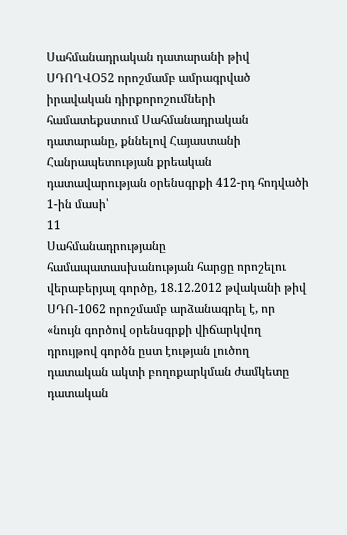Սահմանադրական դատարանի թիվ ՍԴՈՂՎՕ52 որոշմամբ ամրագրված իրավական դիրքորոշումների համատեքստում Սահմանադրական դատարանը, քննելով Հայաստանի Հանրապետության քրեական դատավարության օրենսգրքի 412-րդ հոդվածի 1-ին մասի՝
11
Սահմանադրությանը համապատասխանության հարցը որոշելու վերաբերյալ գործը, 18.12.2012 թվականի թիվ ՍԴՈ-1062 որոշմամբ արձանագրել է, որ «նույն գործով օրենսգրքի վիճարկվող դրույթով գործն ըստ էության լուծող դատական ակտի բողոքարկման ժամկետը դատական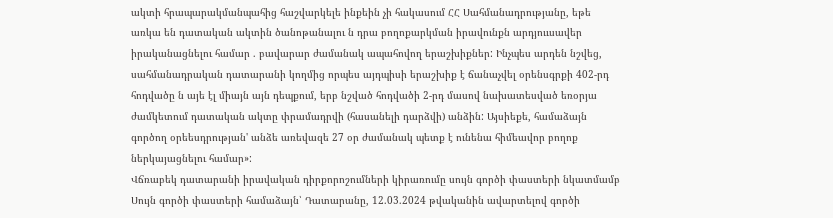ակտի հրապարակմանպահից հաշվարկելե ինքեին չի հակասում ՀՀ Սահմանադրությանը, եթե առկա են դատական ակտին ծանոթանալու ն դրա բողոքարկման իրավունքն արդյոււսավեր իրականացնելու համար . բավարար ժամանակ ապահովող երաշխիքներ: Ինչպես արդեն նշվեց, սահմանադրական դատարանի կողմից որպես այդպիսի երաշխիք է ճանաչվել օրենսգրքի 402-րդ հոդվածը ն այե էլ միայն այն դեպքում, երբ նշված հոդվածի 2-րդ մասով նախատեսված եռօրյա ժամկետում դատական ակտը փրամադրվի (հասանելի դարձվի) անձին: Այսիեքե, համաձայն գործող օրեեսդրության' անձե առեվազե 27 օր ժամանակ պետք է ունենա հիմեավոր բողոք ներկայացնելու համար»:
Վճռաբեկ դատարանի իրավական դիրքորոշումների կիրառումը սույն գործի փաստերի նկատմամբ
Սույն գործի փաստերի համաձայն՝ Դատարանը, 12.03.2024 թվականին ավարտելով գործի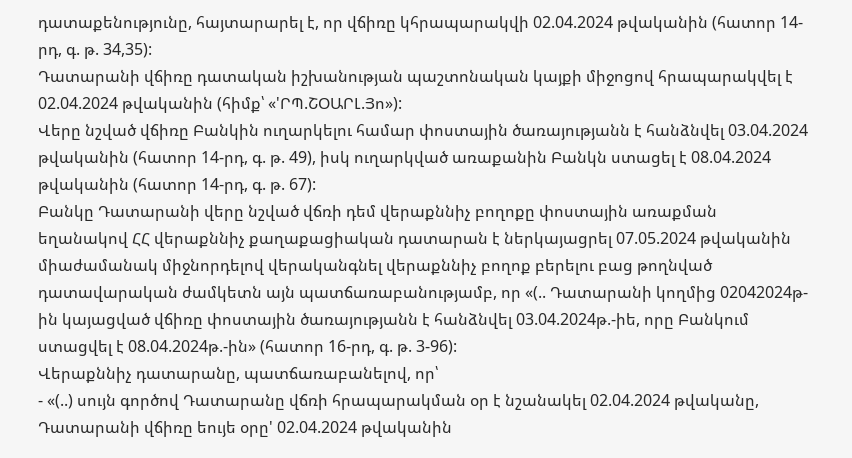դատաքենությունը, հայտարարել է, որ վճիռը կհրապարակվի 02.04.2024 թվականին (հատոր 14-րդ, գ. թ. 34,35):
Դատարանի վճիռը դատական իշխանության պաշտոնական կայքի միջոցով հրապարակվել է 02.04.2024 թվականին (հիմք՝ «'ՐՊ.ՇՕԱՐԼ.Յո»):
Վերը նշված վճիռը Բանկին ուղարկելու համար փոստային ծառայությանն է հանձնվել 03.04.2024 թվականին (հատոր 14-րդ, գ. թ. 49), իսկ ուղարկված առաքանին Բանկն ստացել է 08.04.2024 թվականին (հատոր 14-րդ, գ. թ. 67):
Բանկը Դատարանի վերը նշված վճռի դեմ վերաքննիչ բողոքը փոստային առաքման եղանակով ՀՀ վերաքննիչ քաղաքացիական դատարան է ներկայացրել 07.05.2024 թվականին միաժամանակ միջնորդելով վերականգնել վերաքննիչ բողոք բերելու բաց թողնված դատավարական ժամկետն այն պատճառաբանությամբ, որ «(.. Դատարանի կողմից 02042024թ-ին կայացված վճիռը փոստային ծառայությանն է հանձնվել 03.04.2024թ.-իե, որը Բանկում ստացվել է 08.04.2024թ.-ին» (հատոր 16-րդ, գ. թ. 3-96):
Վերաքննիչ դատարանը, պատճառաբանելով, որ՝
- «(..) սույն գործով Դատարանը վճռի հրապարակման օր է նշանակել 02.04.2024 թվականը, Դատարանի վճիռը եույե օրը' 02.04.2024 թվականին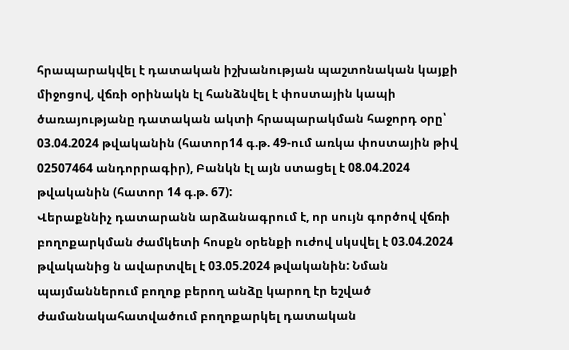հրապարակվել է դատական իշխանության պաշտոնական կայքի միջոցով, վճռի օրինակն էլ հանձնվել է փոստային կապի ծառայությանը դատական ակտի հրապարակման հաջորդ օրը՝ 03.04.2024 թվականին (հատոր14 գ.թ. 49-ում առկա փոստային թիվ 02507464 անդորրագիր), Բանկն էլ այն ստացել է 08.04.2024 թվականին (հատոր 14 գ.թ. 67):
Վերաքննիչ դատարանն արձանագրում է, որ սույն գործով վճռի բողոքարկման ժամկետի հոսքն օրենքի ուժով սկսվել է 03.04.2024 թվականից ն ավարտվել է 03.05.2024 թվականին: Նման պայմաններում բողոք բերող անձը կարող էր եշված ժամանակահատվածում բողոքարկել դատական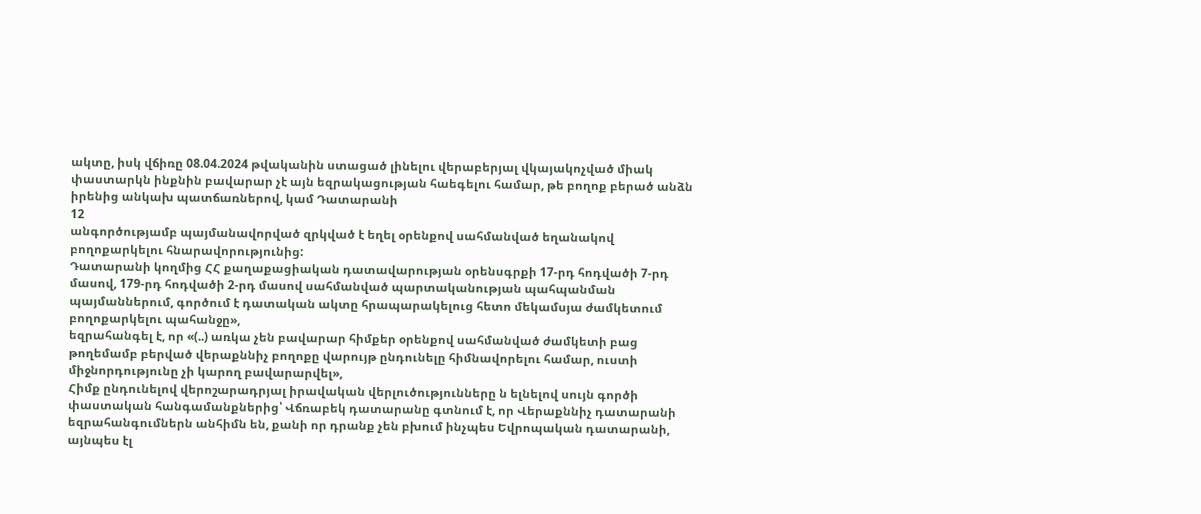ակտը, իսկ վճիռը 08.04.2024 թվականին ստացած լինելու վերաբերյալ վկայակոչված միակ փաստարկն ինքնին բավարար չէ այն եզրակացության հաեգելու համար, թե բողոք բերած անձն իրենից անկախ պատճառներով, կամ Դատարանի
12
անգործությամբ պայմանավորված զրկված է եղել օրենքով սահմանված եղանակով բողոքարկելու հնարավորությունից:
Դատարանի կողմից ՀՀ քաղաքացիական դատավարության օրենսգրքի 17-րդ հոդվածի 7-րդ մասով, 179-րդ հոդվածի 2-րդ մասով սահմանված պարտականության պահպանման պայմաններում, գործում է դատական ակտը հրապարակելուց հետո մեկամսյա ժամկետում բողոքարկելու պահանջը»,
եզրահանգել է, որ «(..) առկա չեն բավարար հիմքեր օրենքով սահմանված ժամկետի բաց թողեմամբ բերված վերաքննիչ բողոքը վարույթ ընդունելը հիմնավորելու համար, ուստի միջնորդությունը չի կարող բավարարվել»,
Հիմք ընդունելով վերոշարադրյալ իրավական վերլուծությունները ն ելնելով սույն գործի փաստական հանգամանքներից՝ Վճռաբեկ դատարանը գտնում է, որ Վերաքննիչ դատարանի եզրահանգումներն անհիմն են, քանի որ դրանք չեն բխում ինչպես Եվրոպական դատարանի, այնպես էլ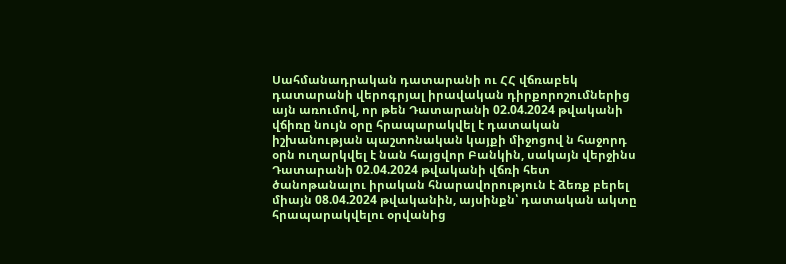Սահմանադրական դատարանի ու ՀՀ վճռաբեկ դատարանի վերոգրյալ իրավական դիրքորոշումներից այն առումով, որ թեն Դատարանի 02.04.2024 թվականի վճիռը նույն օրը հրապարակվել է դատական իշխանության պաշտոնական կայքի միջոցով ն հաջորդ օրն ուղարկվել է նան հայցվոր Բանկին, սակայն վերջինս Դատարանի 02.04.2024 թվականի վճռի հետ ծանոթանալու իրական հնարավորություն է ձեռք բերել միայն 08.04.2024 թվականին, այսինքն՝ դատական ակտը հրապարակվելու օրվանից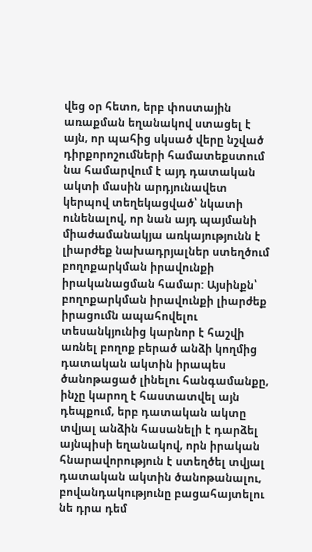վեց օր հետո, երբ փոստային առաքման եղանակով ստացել է այն, որ պահից սկսած վերը նշված դիրքորոշումների համատեքստում նա համարվում է այդ դատական ակտի մասին արդյունավետ կերպով տեղեկացված՝ նկատի ունենալով, որ նան այդ պայմանի միաժամանակյա առկայությունն է լիարժեք նախադրյալներ ստեղծում բողոքարկման իրավունքի իրականացման համար: Այսինքն՝ բողոքարկման իրավունքի լիարժեք իրացումն ապահովելու տեսանկյունից կարնոր է հաշվի առնել բողոք բերած անձի կողմից դատական ակտին իրապես ծանոթացած լինելու հանգամանքը, ինչը կարող է հաստատվել այն դեպքում, երբ դատական ակտը տվյալ անձին հասանելի է դարձել այնպիսի եղանակով, որն իրական հնարավորություն է ստեղծել տվյալ դատական ակտին ծանոթանալու, բովանդակությունը բացահայտելու նե դրա դեմ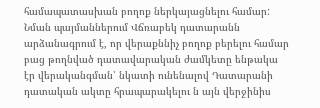համապատասխան բողոք ներկայացնելու համար:
Նման պայմաններում Վճռաբեկ դատարանն արձանագրում է, որ վերաքննիչ բողոք բերելու համար բաց թողնված դատավարական ժամկետը ենթակա էր վերականգման՝ նկատի ունենալով Դատարանի դատական ակտը հրապարակելու ն այն վերջինիս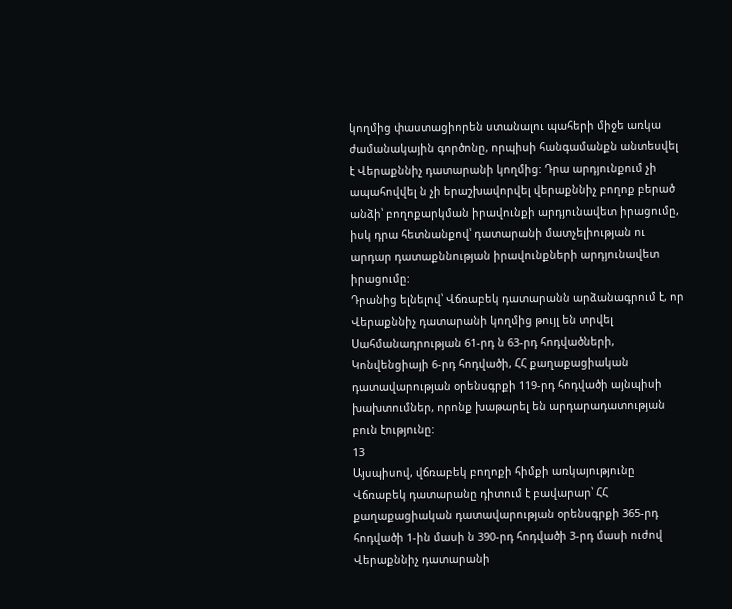կողմից փաստացիորեն ստանալու պահերի միջե առկա ժամանակային գործոնը, որպիսի հանգամանքն անտեսվել է Վերաքննիչ դատարանի կողմից: Դրա արդյունքում չի ապահովվել ն չի երաշխավորվել վերաքննիչ բողոք բերած անձի՝ բողոքարկման իրավունքի արդյունավետ իրացումը, իսկ դրա հետնանքով՝ դատարանի մատչելիության ու արդար դատաքննության իրավունքների արդյունավետ իրացումը:
Դրանից ելնելով՝ Վճռաբեկ դատարանն արձանագրում է, որ Վերաքննիչ դատարանի կողմից թույլ են տրվել Սահմանադրության 61-րդ ն 63-րդ հոդվածների, Կոնվենցիայի 6-րդ հոդվածի, ՀՀ քաղաքացիական դատավարության օրենսգրքի 119-րդ հոդվածի այնպիսի խախտումներ, որոնք խաթարել են արդարադատության բուն էությունը:
13
Այսպիսով, վճռաբեկ բողոքի հիմքի առկայությունը Վճռաբեկ դատարանը դիտում է բավարար՝ ՀՀ քաղաքացիական դատավարության օրենսգրքի 365-րդ հոդվածի 1-ին մասի ն 390-րդ հոդվածի 3-րդ մասի ուժով Վերաքննիչ դատարանի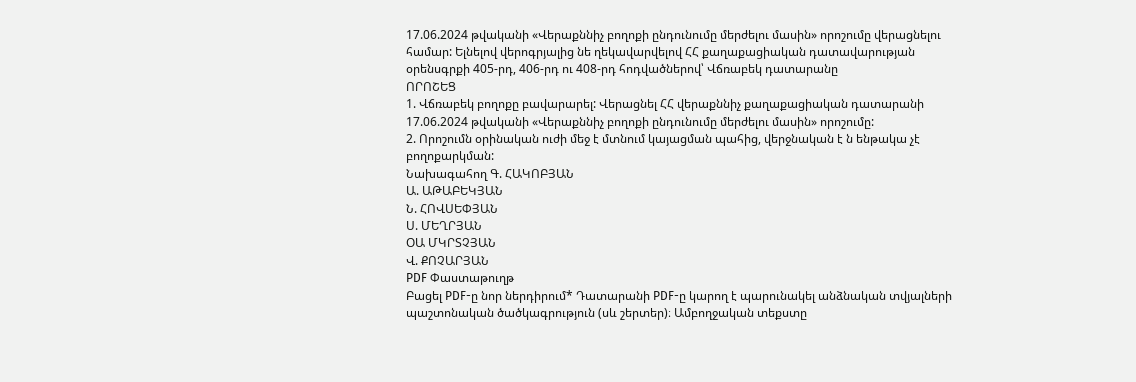17.06.2024 թվականի «Վերաքննիչ բողոքի ընդունումը մերժելու մասին» որոշումը վերացնելու համար: Ելնելով վերոգրյալից նե ղեկավարվելով ՀՀ քաղաքացիական դատավարության օրենսգրքի 405-րդ, 406-րդ ու 408-րդ հոդվածներով՝ Վճռաբեկ դատարանը
ՈՐՈՇԵՑ
1. Վճռաբեկ բողոքը բավարարել: Վերացնել ՀՀ վերաքննիչ քաղաքացիական դատարանի 17.06.2024 թվականի «Վերաքննիչ բողոքի ընդունումը մերժելու մասին» որոշումը:
2. Որոշումն օրինական ուժի մեջ է մտնում կայացման պահից, վերջնական է ն ենթակա չէ բողոքարկման:
Նախագահող Գ. ՀԱԿՈԲՅԱՆ
Ա. ԱԹԱԲԵԿՅԱՆ
Ն. ՀՈՎՍԵՓՅԱՆ
Ս. ՄԵՂՐՅԱՆ
ՕԱ ՄԿՐՏՉՅԱՆ
Վ. ՔՈՉԱՐՅԱՆ
PDF Փաստաթուղթ
Բացել PDF-ը նոր ներդիրում* Դատարանի PDF-ը կարող է պարունակել անձնական տվյալների պաշտոնական ծածկագրություն (սև շերտեր)։ Ամբողջական տեքստը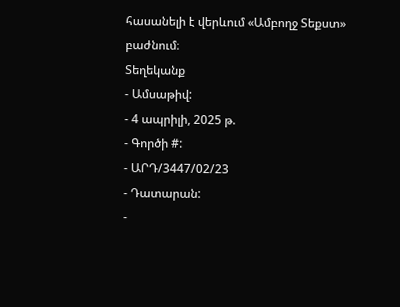հասանելի է վերևում «Ամբողջ Տեքստ» բաժնում։
Տեղեկանք
- Ամսաթիվ:
- 4 ապրիլի, 2025 թ.
- Գործի #:
- ԱՐԴ/3447/02/23
- Դատարան:
-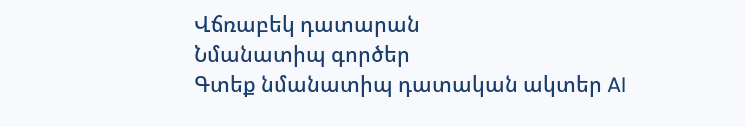Վճռաբեկ դատարան
Նմանատիպ գործեր
Գտեք նմանատիպ դատական ակտեր AI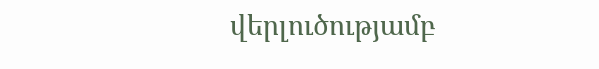վերլուծությամբ